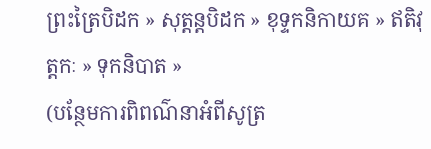ព្រះត្រៃបិដក » សុត្តន្តបិដក » ខុទ្ទកនិកាយគ » ឥតិវុត្តកៈ » ទុកនិបាត »
(បន្ថែមការពិពណ៌នាអំពីសូត្រ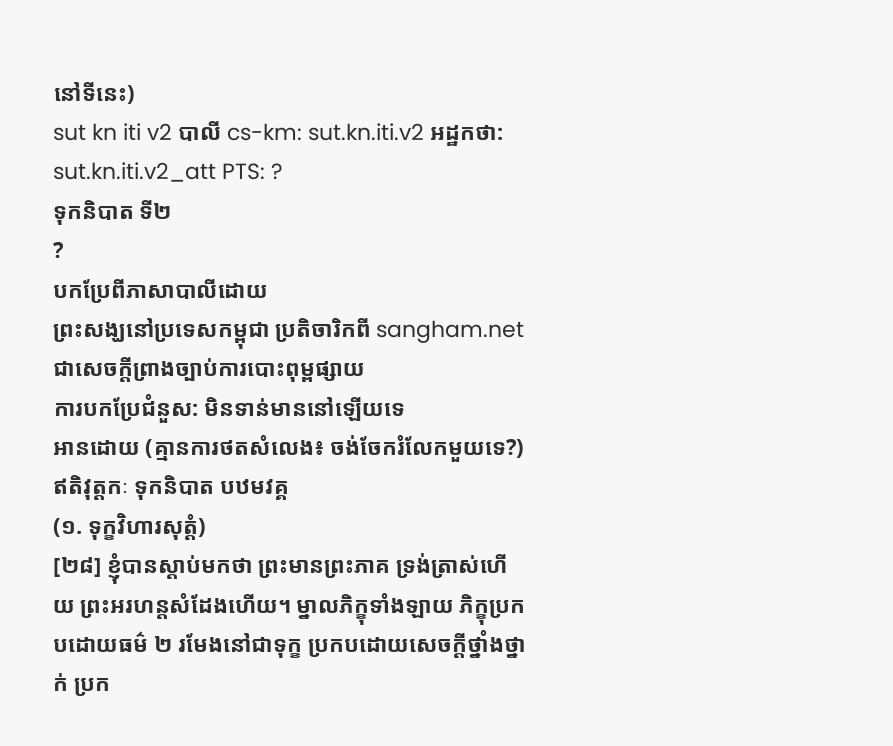នៅទីនេះ)
sut kn iti v2 បាលី cs-km: sut.kn.iti.v2 អដ្ឋកថា: sut.kn.iti.v2_att PTS: ?
ទុកនិបាត ទី២
?
បកប្រែពីភាសាបាលីដោយ
ព្រះសង្ឃនៅប្រទេសកម្ពុជា ប្រតិចារិកពី sangham.net ជាសេចក្តីព្រាងច្បាប់ការបោះពុម្ពផ្សាយ
ការបកប្រែជំនួស: មិនទាន់មាននៅឡើយទេ
អានដោយ (គ្មានការថតសំលេង៖ ចង់ចែករំលែកមួយទេ?)
ឥតិវុត្តកៈ ទុកនិបាត បឋមវគ្គ
(១. ទុក្ខវិហារសុត្តំ)
[២៨] ខ្ញុំបានស្ដាប់មកថា ព្រះមានព្រះភាគ ទ្រង់ត្រាស់ហើយ ព្រះអរហន្តសំដែងហើយ។ ម្នាលភិក្ខុទាំងឡាយ ភិក្ខុប្រកបដោយធម៌ ២ រមែងនៅជាទុក្ខ ប្រកបដោយសេចក្ដីថ្នាំងថ្នាក់ ប្រក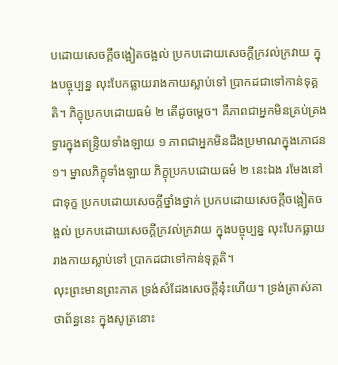បដោយសេចក្ដីចង្អៀតចង្អល់ ប្រកបដោយសេចក្ដីក្រវល់ក្រវាយ ក្នុងបច្ចុប្បន្ន លុះបែកធ្លាយរាងកាយស្លាប់ទៅ ប្រាកដជាទៅកាន់ទុគ្គតិ។ ភិក្ខុប្រកបដោយធម៌ ២ តើដូចម្ដេច។ គឺភាពជាអ្នកមិនគ្រប់គ្រងទ្វារក្នុងឥន្ទ្រិយទាំងឡាយ ១ ភាពជាអ្នកមិនដឹងប្រមាណក្នុងភោជន ១។ ម្នាលភិក្ខុទាំងឡាយ ភិក្ខុប្រកបដោយធម៌ ២ នេះឯង រមែងនៅជាទុក្ខ ប្រកបដោយសេចក្ដីថ្នាំងថ្នាក់ ប្រកបដោយសេចក្ដីចង្អៀតចង្អល់ ប្រកបដោយសេចក្ដីក្រវល់ក្រវាយ ក្នុងបច្ចុប្បន្ន លុះបែកធ្លាយរាងកាយស្លាប់ទៅ ប្រាកដជាទៅកាន់ទុគ្គតិ។
លុះព្រះមានព្រះភាគ ទ្រង់សំដែងសេចក្ដីនុ៎ះហើយ។ ទ្រង់ត្រាស់គាថាព័ន្ធនេះ ក្នុងសូត្រនោះ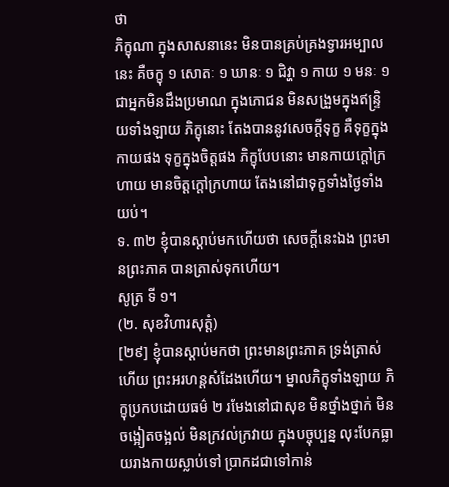ថា
ភិក្ខុណា ក្នុងសាសនានេះ មិនបានគ្រប់គ្រងទ្វារអម្បាលនេះ គឺចក្ខុ ១ សោតៈ ១ ឃានៈ ១ ជិវ្ហា ១ កាយ ១ មនៈ ១ ជាអ្នកមិនដឹងប្រមាណ ក្នុងភោជន មិនសង្រួមក្នុងឥន្ទ្រិយទាំងឡាយ ភិក្ខុនោះ តែងបាននូវសេចក្ដីទុក្ខ គឺទុក្ខក្នុងកាយផង ទុក្ខក្នុងចិត្តផង ភិក្ខុបែបនោះ មានកាយក្តៅក្រហាយ មានចិត្តក្តៅក្រហាយ តែងនៅជាទុក្ខទាំងថ្ងៃទាំងយប់។
ទ. ៣២ ខ្ញុំបានស្ដាប់មកហើយថា សេចក្ដីនេះឯង ព្រះមានព្រះភាគ បានត្រាស់ទុកហើយ។
សូត្រ ទី ១។
(២. សុខវិហារសុត្តំ)
[២៩] ខ្ញុំបានស្ដាប់មកថា ព្រះមានព្រះភាគ ទ្រង់ត្រាស់ហើយ ព្រះអរហន្តសំដែងហើយ។ ម្នាលភិក្ខុទាំងឡាយ ភិក្ខុប្រកបដោយធម៌ ២ រមែងនៅជាសុខ មិនថ្នាំងថ្នាក់ មិនចង្អៀតចង្អល់ មិនក្រវល់ក្រវាយ ក្នុងបច្ចុប្បន្ន លុះបែកធ្លាយរាងកាយស្លាប់ទៅ ប្រាកដជាទៅកាន់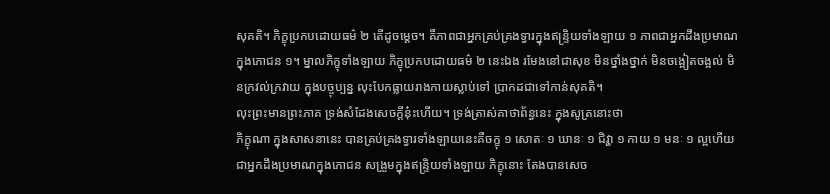សុគតិ។ ភិក្ខុប្រកបដោយធម៌ ២ តើដូចម្ដេច។ គឺភាពជាអ្នកគ្រប់គ្រងទ្វារក្នុងឥន្ទ្រិយទាំងឡាយ ១ ភាពជាអ្នកដឹងប្រមាណក្នុងភោជន ១។ ម្នាលភិក្ខុទាំងឡាយ ភិក្ខុប្រកបដោយធម៌ ២ នេះឯង រមែងនៅជាសុខ មិនថ្នាំងថ្នាក់ មិនចង្អៀតចង្អល់ មិនក្រវល់ក្រវាយ ក្នុងបច្ចុប្បន្ន លុះបែកធ្លាយរាងកាយស្លាប់ទៅ ប្រាកដជាទៅកាន់សុគតិ។
លុះព្រះមានព្រះភាគ ទ្រង់សំដែងសេចក្ដីនុ៎ះហើយ។ ទ្រង់ត្រាស់គាថាព័ន្ធនេះ ក្នុងសូត្រនោះថា
ភិក្ខុណា ក្នុងសាសនានេះ បានគ្រប់គ្រងទ្វារទាំងឡាយនេះគឺចក្ខុ ១ សោតៈ ១ ឃានៈ ១ ជិវ្ហា ១ កាយ ១ មនៈ ១ ល្អហើយ ជាអ្នកដឹងប្រមាណក្នុងភោជន សង្រួមក្នុងឥន្ទ្រិយទាំងឡាយ ភិក្ខុនោះ តែងបានសេច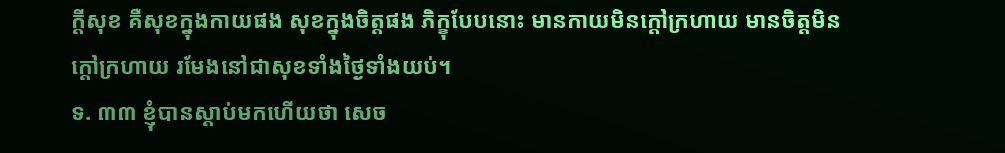ក្ដីសុខ គឺសុខក្នុងកាយផង សុខក្នុងចិត្តផង ភិក្ខុបែបនោះ មានកាយមិនក្តៅក្រហាយ មានចិត្តមិនក្តៅក្រហាយ រមែងនៅជាសុខទាំងថ្ងៃទាំងយប់។
ទ. ៣៣ ខ្ញុំបានស្ដាប់មកហើយថា សេច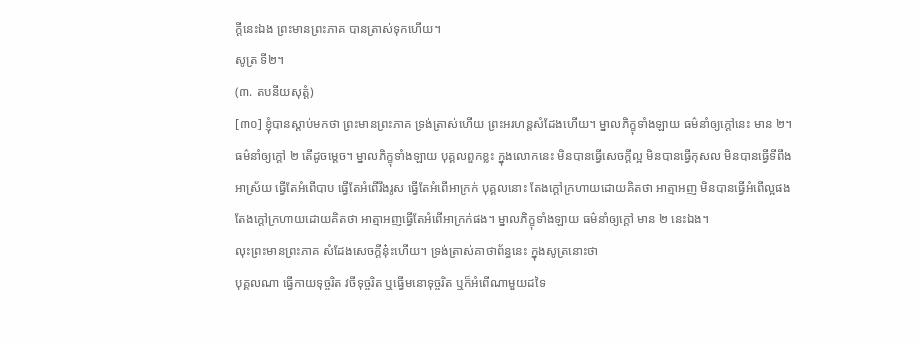ក្ដីនេះឯង ព្រះមានព្រះភាគ បានត្រាស់ទុកហើយ។
សូត្រ ទី២។
(៣. តបនីយសុត្តំ)
[៣០] ខ្ញុំបានស្ដាប់មកថា ព្រះមានព្រះភាគ ទ្រង់ត្រាស់ហើយ ព្រះអរហន្តសំដែងហើយ។ ម្នាលភិក្ខុទាំងឡាយ ធម៌នាំឲ្យក្ដៅនេះ មាន ២។ ធម៌នាំឲ្យក្ដៅ ២ តើដូចម្ដេច។ ម្នាលភិក្ខុទាំងឡាយ បុគ្គលពួកខ្លះ ក្នុងលោកនេះ មិនបានធ្វើសេចក្ដីល្អ មិនបានធ្វើកុសល មិនបានធ្វើទីពឹងអាស្រ័យ ធ្វើតែអំពើបាប ធ្វើតែអំពើរឹងរូស ធ្វើតែអំពើអាក្រក់ បុគ្គលនោះ តែងក្ដៅក្រហាយដោយគិតថា អាត្មាអញ មិនបានធ្វើអំពើល្អផង តែងក្ដៅក្រហាយដោយគិតថា អាត្មាអញធ្វើតែអំពើអាក្រក់ផង។ ម្នាលភិក្ខុទាំងឡាយ ធម៌នាំឲ្យក្ដៅ មាន ២ នេះឯង។
លុះព្រះមានព្រះភាគ សំដែងសេចក្ដីនុ៎ះហើយ។ ទ្រង់ត្រាស់គាថាព័ន្ធនេះ ក្នុងសូត្រនោះថា
បុគ្គលណា ធ្វើកាយទុច្ចរិត វចីទុច្ចរិត ឬធ្វើមនោទុច្ចរិត ឬក៏អំពើណាមួយដទៃ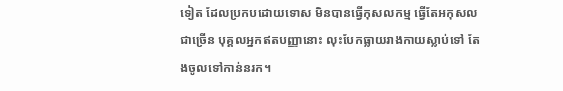ទៀត ដែលប្រកបដោយទោស មិនបានធ្វើកុសលកម្ម ធ្វើតែអកុសលជាច្រើន បុគ្គលអ្នកឥតបញ្ញានោះ លុះបែកធ្លាយរាងកាយស្លាប់ទៅ តែងចូលទៅកាន់នរក។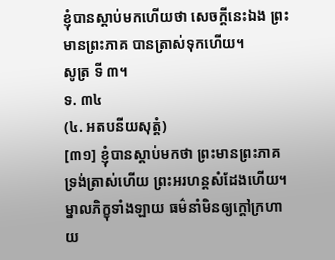ខ្ញុំបានស្ដាប់មកហើយថា សេចក្ដីនេះឯង ព្រះមានព្រះភាគ បានត្រាស់ទុកហើយ។
សូត្រ ទី ៣។
ទ. ៣៤
(៤. អតបនីយសុត្តំ)
[៣១] ខ្ញុំបានស្ដាប់មកថា ព្រះមានព្រះភាគ ទ្រង់ត្រាស់ហើយ ព្រះអរហន្តសំដែងហើយ។ ម្នាលភិក្ខុទាំងឡាយ ធម៌នាំមិនឲ្យក្ដៅក្រហាយ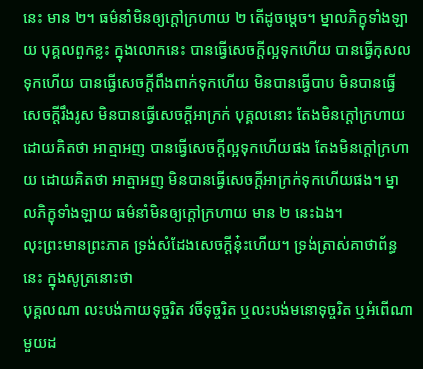នេះ មាន ២។ ធម៌នាំមិនឲ្យក្ដៅក្រហាយ ២ តើដូចម្ដេច។ ម្នាលភិក្ខុទាំងឡាយ បុគ្គលពួកខ្លះ ក្នុងលោកនេះ បានធ្វើសេចក្ដីល្អទុកហើយ បានធ្វើកុសលទុកហើយ បានធ្វើសេចក្ដីពឹងពាក់ទុកហើយ មិនបានធ្វើបាប មិនបានធ្វើសេចក្ដីរឹងរូស មិនបានធ្វើសេចក្ដីអាក្រក់ បុគ្គលនោះ តែងមិនក្ដៅក្រហាយ ដោយគិតថា អាត្មាអញ បានធ្វើសេចក្ដីល្អទុកហើយផង តែងមិនក្ដៅក្រហាយ ដោយគិតថា អាត្មាអញ មិនបានធ្វើសេចក្ដីអាក្រក់ទុកហើយផង។ ម្នាលភិក្ខុទាំងឡាយ ធម៌នាំមិនឲ្យក្ដៅក្រហាយ មាន ២ នេះឯង។
លុះព្រះមានព្រះភាគ ទ្រង់សំដែងសេចក្ដីនុ៎ះហើយ។ ទ្រង់ត្រាស់គាថាព័ន្ធនេះ ក្នុងសូត្រនោះថា
បុគ្គលណា លះបង់កាយទុច្ចរិត វចីទុច្ចរិត ឬលះបង់មនោទុច្ចរិត ឬអំពើណាមួយដ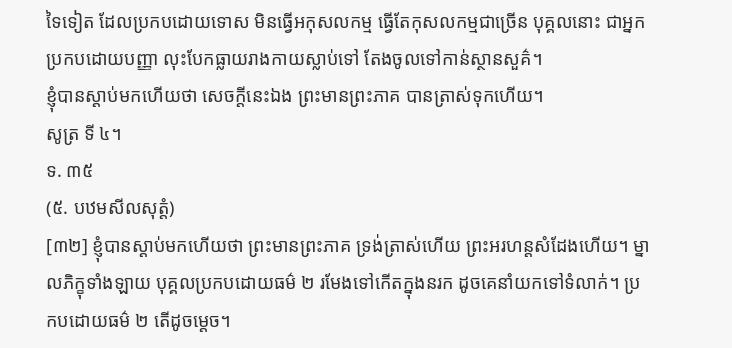ទៃទៀត ដែលប្រកបដោយទោស មិនធ្វើអកុសលកម្ម ធ្វើតែកុសលកម្មជាច្រើន បុគ្គលនោះ ជាអ្នកប្រកបដោយបញ្ញា លុះបែកធ្លាយរាងកាយស្លាប់ទៅ តែងចូលទៅកាន់ស្ថានសួគ៌។
ខ្ញុំបានស្ដាប់មកហើយថា សេចក្ដីនេះឯង ព្រះមានព្រះភាគ បានត្រាស់ទុកហើយ។
សូត្រ ទី ៤។
ទ. ៣៥
(៥. បឋមសីលសុត្តំ)
[៣២] ខ្ញុំបានស្ដាប់មកហើយថា ព្រះមានព្រះភាគ ទ្រង់ត្រាស់ហើយ ព្រះអរហន្តសំដែងហើយ។ ម្នាលភិក្ខុទាំងឡាយ បុគ្គលប្រកបដោយធម៌ ២ រមែងទៅកើតក្នុងនរក ដូចគេនាំយកទៅទំលាក់។ ប្រកបដោយធម៌ ២ តើដូចម្ដេច។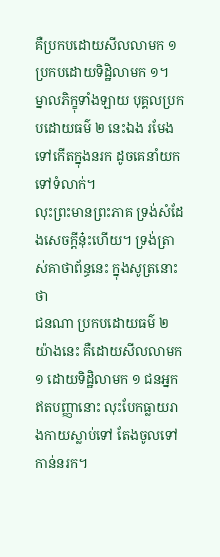គឺប្រកបដោយសីលលាមក ១ ប្រកបដោយទិដ្ឋិលាមក ១។ ម្នាលភិក្ខុទាំងឡាយ បុគ្គលប្រកបដោយធម៌ ២ នេះឯង រមែងទៅកើតក្នុងនរក ដូចគេនាំយកទៅទំលាក់។
លុះព្រះមានព្រះភាគ ទ្រង់សំដែងសេចក្ដីនុ៎ះហើយ។ ទ្រង់ត្រាស់គាថាព័ន្ធនេះ ក្នុងសូត្រនោះថា
ជនណា ប្រកបដោយធម៌ ២ យ៉ាងនេះ គឺដោយសីលលាមក ១ ដោយទិដ្ឋិលាមក ១ ជនអ្នកឥតបញ្ញានោះ លុះបែកធ្លាយរាងកាយស្លាប់ទៅ តែងចូលទៅកាន់នរក។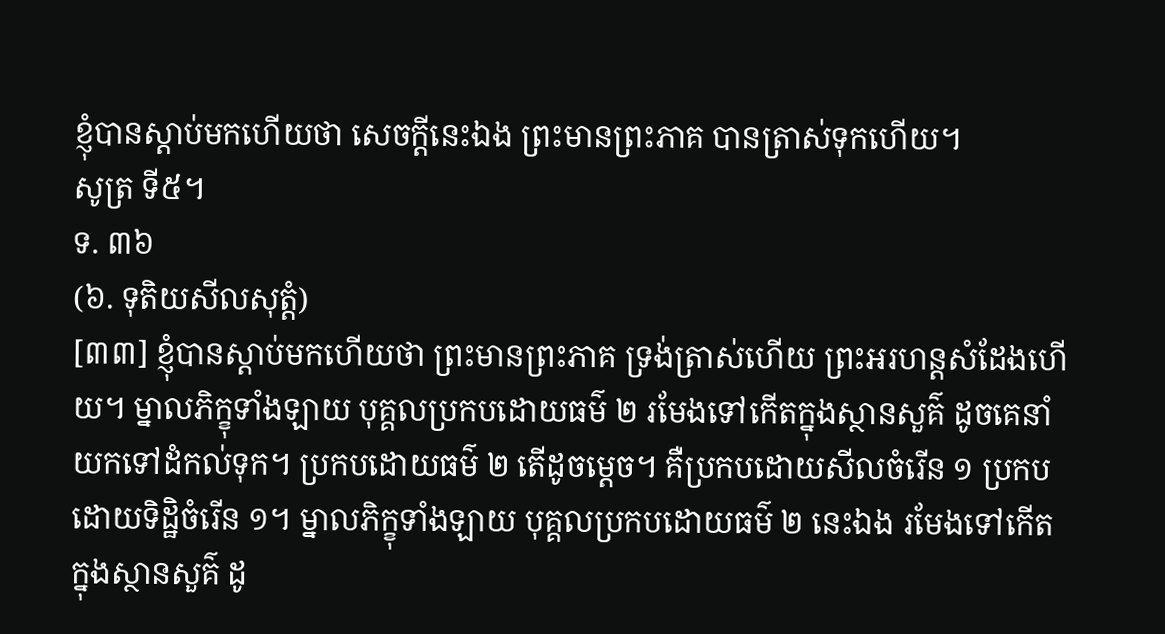ខ្ញុំបានស្ដាប់មកហើយថា សេចក្ដីនេះឯង ព្រះមានព្រះភាគ បានត្រាស់ទុកហើយ។
សូត្រ ទី៥។
ទ. ៣៦
(៦. ទុតិយសីលសុត្តំ)
[៣៣] ខ្ញុំបានស្ដាប់មកហើយថា ព្រះមានព្រះភាគ ទ្រង់ត្រាស់ហើយ ព្រះអរហន្តសំដែងហើយ។ ម្នាលភិក្ខុទាំងឡាយ បុគ្គលប្រកបដោយធម៌ ២ រមែងទៅកើតក្នុងស្ថានសួគ៌ ដូចគេនាំយកទៅដំកល់ទុក។ ប្រកបដោយធម៌ ២ តើដូចម្ដេច។ គឺប្រកបដោយសីលចំរើន ១ ប្រកបដោយទិដ្ឋិចំរើន ១។ ម្នាលភិក្ខុទាំងឡាយ បុគ្គលប្រកបដោយធម៌ ២ នេះឯង រមែងទៅកើតក្នុងស្ថានសួគ៌ ដូ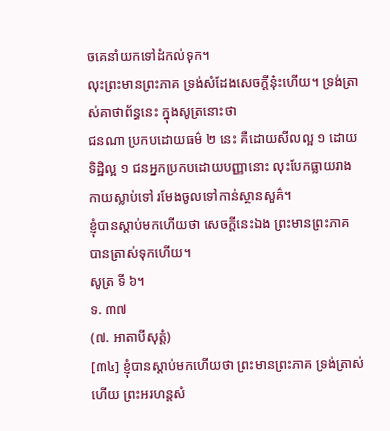ចគេនាំយកទៅដំកល់ទុក។
លុះព្រះមានព្រះភាគ ទ្រង់សំដែងសេចក្ដីនុ៎ះហើយ។ ទ្រង់ត្រាស់គាថាព័ន្ធនេះ ក្នុងសូត្រនោះថា
ជនណា ប្រកបដោយធម៌ ២ នេះ គឺដោយសីលល្អ ១ ដោយទិដ្ឋិល្អ ១ ជនអ្នកប្រកបដោយបញ្ញានោះ លុះបែកធ្លាយរាងកាយស្លាប់ទៅ រមែងចូលទៅកាន់ស្ថានសួគ៌។
ខ្ញុំបានស្ដាប់មកហើយថា សេចក្ដីនេះឯង ព្រះមានព្រះភាគ បានត្រាស់ទុកហើយ។
សូត្រ ទី ៦។
ទ. ៣៧
(៧. អាតាបីសុត្តំ)
[៣៤] ខ្ញុំបានស្ដាប់មកហើយថា ព្រះមានព្រះភាគ ទ្រង់ត្រាស់ហើយ ព្រះអរហន្តសំ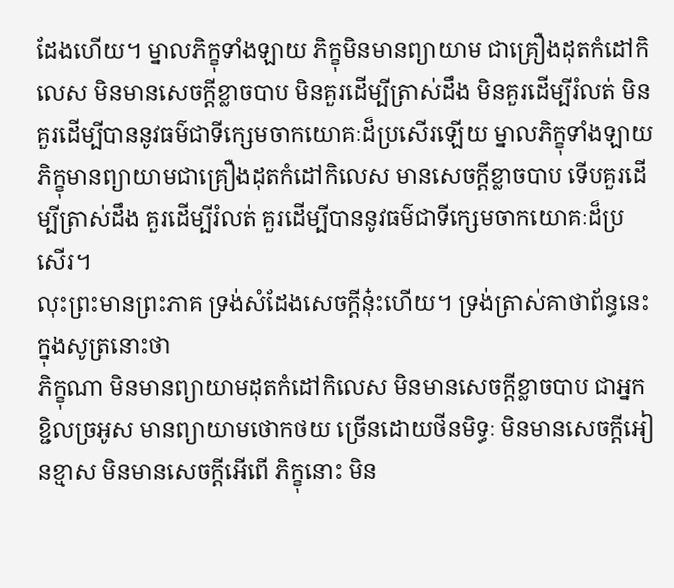ដែងហើយ។ ម្នាលភិក្ខុទាំងឡាយ ភិក្ខុមិនមានព្យាយាម ជាគ្រឿងដុតកំដៅកិលេស មិនមានសេចក្ដីខ្លាចបាប មិនគួរដើម្បីត្រាស់ដឹង មិនគួរដើម្បីរំលត់ មិនគួរដើម្បីបាននូវធម៌ជាទីក្សេមចាកយោគៈដ៏ប្រសើរឡើយ ម្នាលភិក្ខុទាំងឡាយ ភិក្ខុមានព្យាយាមជាគ្រឿងដុតកំដៅកិលេស មានសេចក្ដីខ្លាចបាប ទើបគួរដើម្បីត្រាស់ដឹង គួរដើម្បីរំលត់ គួរដើម្បីបាននូវធម៌ជាទីក្សេមចាកយោគៈដ៏ប្រសើរ។
លុះព្រះមានព្រះភាគ ទ្រង់សំដែងសេចក្ដីនុ៎ះហើយ។ ទ្រង់ត្រាស់គាថាព័ន្ធនេះ ក្នុងសូត្រនោះថា
ភិក្ខុណា មិនមានព្យាយាមដុតកំដៅកិលេស មិនមានសេចក្ដីខ្លាចបាប ជាអ្នកខ្ជិលច្រអូស មានព្យាយាមថោកថយ ច្រើនដោយថីនមិទ្ធៈ មិនមានសេចក្ដីអៀនខ្មាស មិនមានសេចក្ដីអើពើ ភិក្ខុនោះ មិន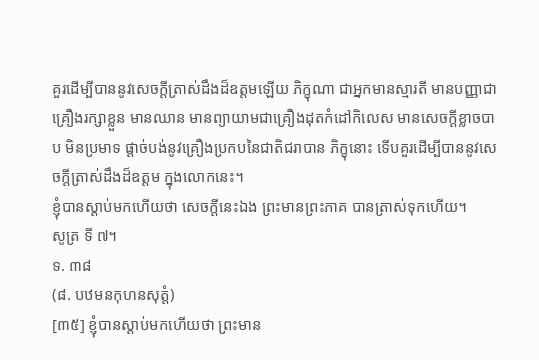គួរដើម្បីបាននូវសេចក្ដីត្រាស់ដឹងដ៏ឧត្តមឡើយ ភិក្ខុណា ជាអ្នកមានស្មារតី មានបញ្ញាជាគ្រឿងរក្សាខ្លួន មានឈាន មានព្យាយាមជាគ្រឿងដុតកំដៅកិលេស មានសេចក្ដីខ្លាចបាប មិនប្រមាទ ផ្ដាច់បង់នូវគ្រឿងប្រកបនៃជាតិជរាបាន ភិក្ខុនោះ ទើបគួរដើម្បីបាននូវសេចក្ដីត្រាស់ដឹងដ៏ឧត្តម ក្នុងលោកនេះ។
ខ្ញុំបានស្ដាប់មកហើយថា សេចក្ដីនេះឯង ព្រះមានព្រះភាគ បានត្រាស់ទុកហើយ។
សូត្រ ទី ៧។
ទ. ៣៨
(៨. បឋមនកុហនសុត្តំ)
[៣៥] ខ្ញុំបានស្ដាប់មកហើយថា ព្រះមាន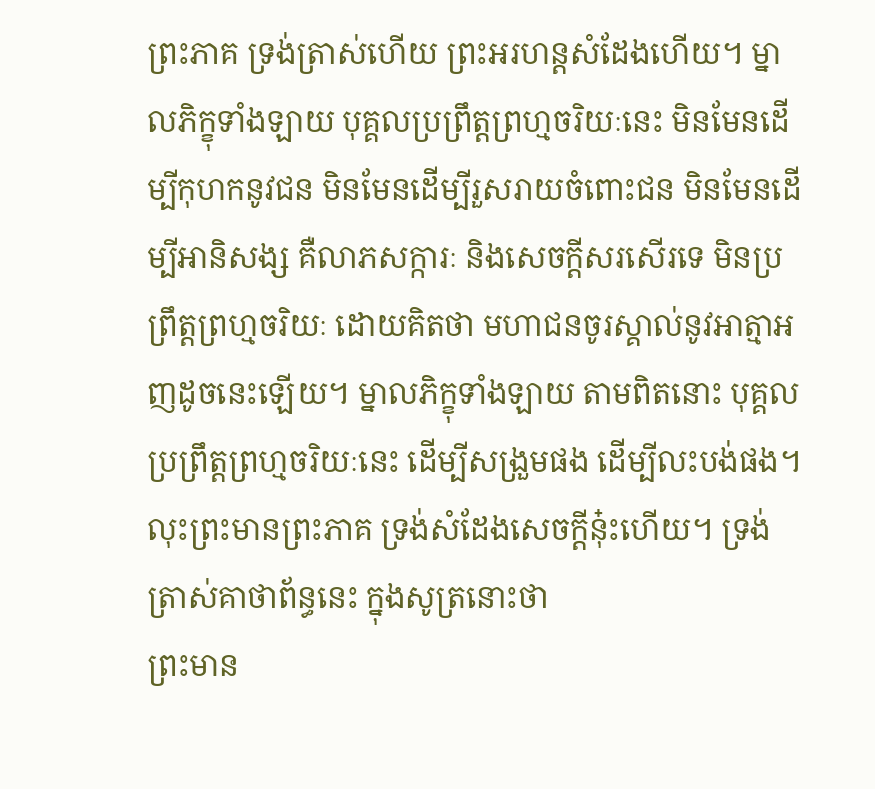ព្រះភាគ ទ្រង់ត្រាស់ហើយ ព្រះអរហន្តសំដែងហើយ។ ម្នាលភិក្ខុទាំងឡាយ បុគ្គលប្រព្រឹត្តព្រហ្មចរិយៈនេះ មិនមែនដើម្បីកុហកនូវជន មិនមែនដើម្បីរួសរាយចំពោះជន មិនមែនដើម្បីអានិសង្ស គឺលាភសក្ការៈ និងសេចក្ដីសរសើរទេ មិនប្រព្រឹត្តព្រហ្មចរិយៈ ដោយគិតថា មហាជនចូរស្គាល់នូវអាត្មាអញដូចនេះឡើយ។ ម្នាលភិក្ខុទាំងឡាយ តាមពិតនោះ បុគ្គលប្រព្រឹត្តព្រហ្មចរិយៈនេះ ដើម្បីសង្រួមផង ដើម្បីលះបង់ផង។
លុះព្រះមានព្រះភាគ ទ្រង់សំដែងសេចក្ដីនុ៎ះហើយ។ ទ្រង់ត្រាស់គាថាព័ន្ធនេះ ក្នុងសូត្រនោះថា
ព្រះមាន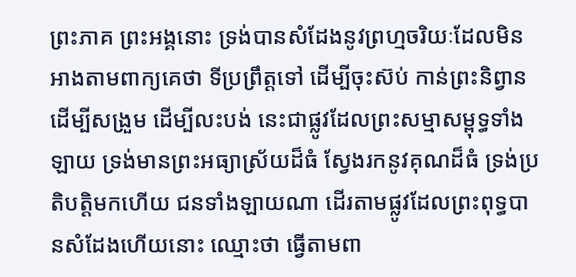ព្រះភាគ ព្រះអង្គនោះ ទ្រង់បានសំដែងនូវព្រហ្មចរិយៈដែលមិនអាងតាមពាក្យគេថា ទីប្រព្រឹត្តទៅ ដើម្បីចុះស៊ប់ កាន់ព្រះនិព្វាន ដើម្បីសង្រួម ដើម្បីលះបង់ នេះជាផ្លូវដែលព្រះសម្មាសម្ពុទ្ធទាំងឡាយ ទ្រង់មានព្រះអធ្យាស្រ័យដ៏ធំ ស្វែងរកនូវគុណដ៏ធំ ទ្រង់ប្រតិបត្តិមកហើយ ជនទាំងឡាយណា ដើរតាមផ្លូវដែលព្រះពុទ្ធបានសំដែងហើយនោះ ឈ្មោះថា ធ្វើតាមពា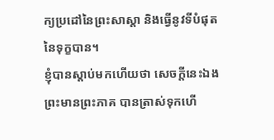ក្យប្រដៅនៃព្រះសាស្ដា និងធ្វើនូវទីបំផុតនៃទុក្ខបាន។
ខ្ញុំបានស្ដាប់មកហើយថា សេចក្ដីនេះឯង ព្រះមានព្រះភាគ បានត្រាស់ទុកហើ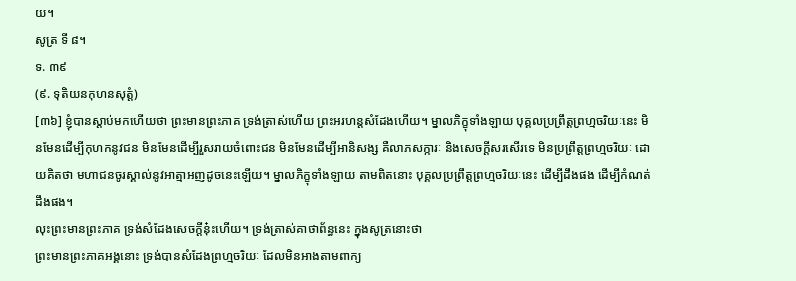យ។
សូត្រ ទី ៨។
ទ. ៣៩
(៩. ទុតិយនកុហនសុត្តំ)
[៣៦] ខ្ញុំបានស្ដាប់មកហើយថា ព្រះមានព្រះភាគ ទ្រង់ត្រាស់ហើយ ព្រះអរហន្តសំដែងហើយ។ ម្នាលភិក្ខុទាំងឡាយ បុគ្គលប្រព្រឹត្តព្រហ្មចរិយៈនេះ មិនមែនដើម្បីកុហកនូវជន មិនមែនដើម្បីរួសរាយចំពោះជន មិនមែនដើម្បីអានិសង្ស គឺលាភសក្ការៈ និងសេចក្ដីសរសើរទេ មិនប្រព្រឹត្តព្រហ្មចរិយៈ ដោយគិតថា មហាជនចូរស្គាល់នូវអាត្មាអញដូចនេះឡើយ។ ម្នាលភិក្ខុទាំងឡាយ តាមពិតនោះ បុគ្គលប្រព្រឹត្តព្រហ្មចរិយៈនេះ ដើម្បីដឹងផង ដើម្បីកំណត់ដឹងផង។
លុះព្រះមានព្រះភាគ ទ្រង់សំដែងសេចក្ដីនុ៎ះហើយ។ ទ្រង់ត្រាស់គាថាព័ន្ធនេះ ក្នុងសូត្រនោះថា
ព្រះមានព្រះភាគអង្គនោះ ទ្រង់បានសំដែងព្រហ្មចរិយៈ ដែលមិនអាងតាមពាក្យ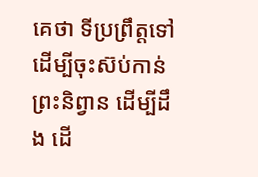គេថា ទីប្រព្រឹត្តទៅដើម្បីចុះស៊ប់កាន់ព្រះនិព្វាន ដើម្បីដឹង ដើ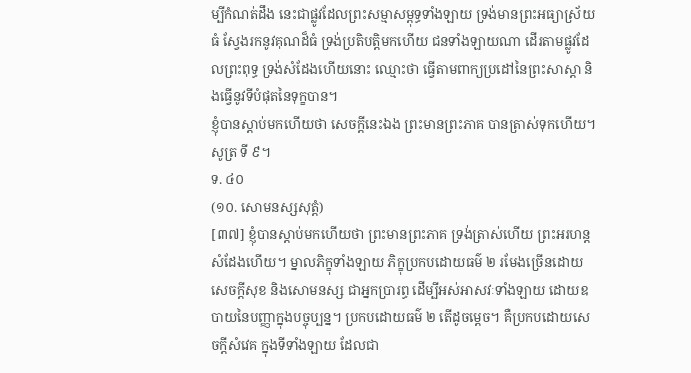ម្បីកំណត់ដឹង នេះជាផ្លូវដែលព្រះសម្មាសម្ពុទ្ធទាំងឡាយ ទ្រង់មានព្រះអធ្យាស្រ័យធំ ស្វែងរកនូវគុណដ៏ធំ ទ្រង់ប្រតិបត្តិមកហើយ ជនទាំងឡាយណា ដើរតាមផ្លូវដែលព្រះពុទ្ធ ទ្រង់សំដែងហើយនោះ ឈ្មោះថា ធ្វើតាមពាក្យប្រដៅនៃព្រះសាស្ដា និងធ្វើនូវទីបំផុតនៃទុក្ខបាន។
ខ្ញុំបានស្ដាប់មកហើយថា សេចក្ដីនេះឯង ព្រះមានព្រះភាគ បានត្រាស់ទុកហើយ។
សូត្រ ទី ៩។
ទ. ៤០
(១០. សោមនស្សសុត្តំ)
[៣៧] ខ្ញុំបានស្ដាប់មកហើយថា ព្រះមានព្រះភាគ ទ្រង់ត្រាស់ហើយ ព្រះអរហន្តសំដែងហើយ។ ម្នាលភិក្ខុទាំងឡាយ ភិក្ខុប្រកបដោយធម៌ ២ រមែងច្រើនដោយសេចក្ដីសុខ និងសោមនស្ស ជាអ្នកប្រារព្ធ ដើម្បីអស់អាសវៈទាំងឡាយ ដោយឧបាយនៃបញ្ញាក្នុងបច្ចុប្បន្ន។ ប្រកបដោយធម៌ ២ តើដូចម្ដេច។ គឺប្រកបដោយសេចក្ដីសំវេគ ក្នុងទីទាំងឡាយ ដែលជា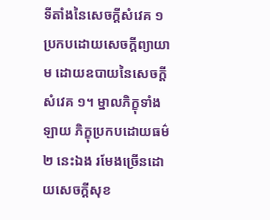ទីតាំងនៃសេចក្ដីសំវេគ ១ ប្រកបដោយសេចក្ដីព្យាយាម ដោយឧបាយនៃសេចក្ដីសំវេគ ១។ ម្នាលភិក្ខុទាំងឡាយ ភិក្ខុប្រកបដោយធម៌ ២ នេះឯង រមែងច្រើនដោយសេចក្ដីសុខ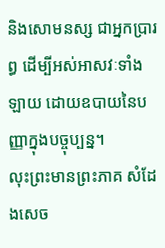និងសោមនស្ស ជាអ្នកប្រារព្ធ ដើម្បីអស់អាសវៈទាំងឡាយ ដោយឧបាយនៃបញ្ញាក្នុងបច្ចុប្បន្ន។
លុះព្រះមានព្រះភាគ សំដែងសេច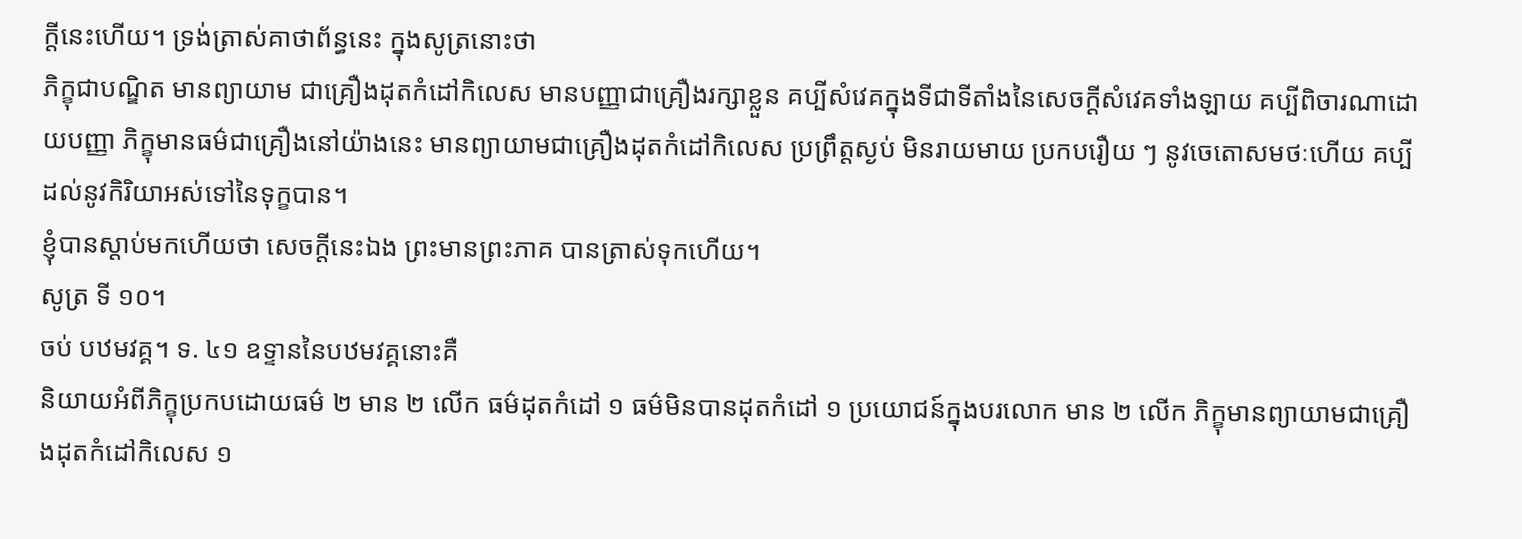ក្ដីនេះហើយ។ ទ្រង់ត្រាស់គាថាព័ន្ធនេះ ក្នុងសូត្រនោះថា
ភិក្ខុជាបណ្ឌិត មានព្យាយាម ជាគ្រឿងដុតកំដៅកិលេស មានបញ្ញាជាគ្រឿងរក្សាខ្លួន គប្បីសំវេគក្នុងទីជាទីតាំងនៃសេចក្ដីសំវេគទាំងឡាយ គប្បីពិចារណាដោយបញ្ញា ភិក្ខុមានធម៌ជាគ្រឿងនៅយ៉ាងនេះ មានព្យាយាមជាគ្រឿងដុតកំដៅកិលេស ប្រព្រឹត្តស្ងប់ មិនរាយមាយ ប្រកបរឿយ ៗ នូវចេតោសមថៈហើយ គប្បីដល់នូវកិរិយាអស់ទៅនៃទុក្ខបាន។
ខ្ញុំបានស្ដាប់មកហើយថា សេចក្ដីនេះឯង ព្រះមានព្រះភាគ បានត្រាស់ទុកហើយ។
សូត្រ ទី ១០។
ចប់ បឋមវគ្គ។ ទ. ៤១ ឧទ្ទាននៃបឋមវគ្គនោះគឺ
និយាយអំពីភិក្ខុប្រកបដោយធម៌ ២ មាន ២ លើក ធម៌ដុតកំដៅ ១ ធម៌មិនបានដុតកំដៅ ១ ប្រយោជន៍ក្នុងបរលោក មាន ២ លើក ភិក្ខុមានព្យាយាមជាគ្រឿងដុតកំដៅកិលេស ១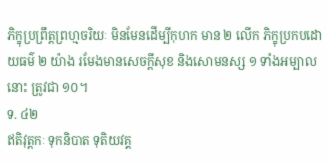ភិក្ខុប្រព្រឹត្តព្រហ្មចរិយៈ មិនមែនដើម្បីកុហក មាន ២ លើក ភិក្ខុប្រកបដោយធម៌ ២ យ៉ាង រមែងមានសេចក្ដីសុខ និងសោមនស្ស ១ ទាំងអម្បាលនោះ ត្រូវជា ១០។
ទ. ៤២
ឥតិវុត្តកៈ ទុកនិបាត ទុតិយវគ្គ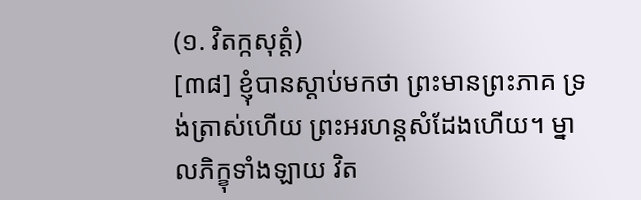(១. វិតក្កសុត្តំ)
[៣៨] ខ្ញុំបានស្ដាប់មកថា ព្រះមានព្រះភាគ ទ្រង់ត្រាស់ហើយ ព្រះអរហន្តសំដែងហើយ។ ម្នាលភិក្ខុទាំងឡាយ វិត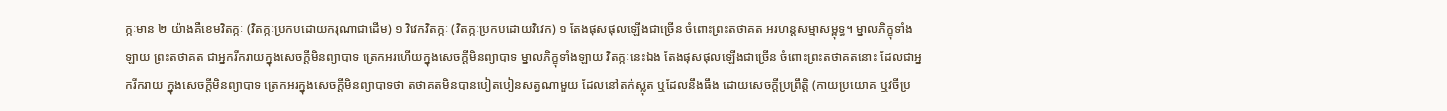ក្កៈមាន ២ យ៉ាងគឺខេមវិតក្កៈ (វិតក្កៈប្រកបដោយករុណាជាដើម) ១ វិវេកវិតក្កៈ (វិតក្កៈប្រកបដោយវិវេក) ១ តែងផុសផុលឡើងជាច្រើន ចំពោះព្រះតថាគត អរហន្តសម្មាសម្ពុទ្ធ។ ម្នាលភិក្ខុទាំងឡាយ ព្រះតថាគត ជាអ្នករីករាយក្នុងសេចក្ដីមិនព្យាបាទ ត្រេកអរហើយក្នុងសេចក្ដីមិនព្យាបាទ ម្នាលភិក្ខុទាំងឡាយ វិតក្កៈនេះឯង តែងផុសផុលឡើងជាច្រើន ចំពោះព្រះតថាគតនោះ ដែលជាអ្នករីករាយ ក្នុងសេចក្ដីមិនព្យាបាទ ត្រេកអរក្នុងសេចក្ដីមិនព្យាបាទថា តថាគតមិនបានបៀតបៀនសត្វណាមួយ ដែលនៅតក់ស្លុត ឬដែលនឹងធឹង ដោយសេចក្ដីប្រព្រឹត្តិ (កាយប្រយោគ ឬវចីប្រ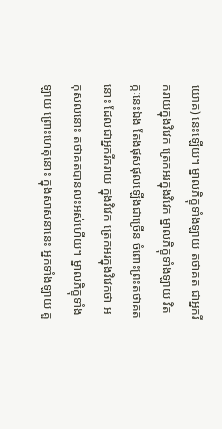យោគ) នេះឡើយ។ ម្នាលភិក្ខុទាំងឡាយ តថាគត ជាអ្នករីករាយក្នុងវិវេក ត្រេកអរក្នុងវិវេក ម្នាលភិក្ខុទាំងឡាយ វិតក្កៈនេះឯង តែងផុសផុលឡើងជាច្រើន ចំពោះព្រះតថាគតនោះ ដែលជាអ្នករីករាយ ក្នុងវិវេក ត្រេកអរក្នុងវិវេកថា អកុសលនោះ តថាគតបានលះអស់ហើយ។ ម្នាលភិក្ខុទាំងឡាយ ព្រោះហេតុនោះ ក្នុងសាសនានេះ អ្នកទាំងឡាយ គួ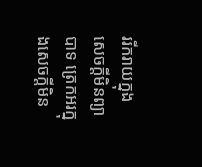ររីករាយក្នុងសេចក្ដីមិនព្យាបាទ ត្រេកអរក្នុងសេចក្ដីមិន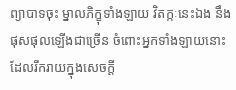ព្យាបាទចុះ ម្នាលភិក្ខុទាំងឡាយ វិតក្កៈនេះឯង នឹងផុសផុលឡើងជាច្រើន ចំពោះអ្នកទាំងឡាយនោះ ដែលរីករាយក្នុងសេចក្ដី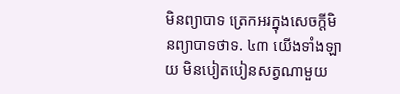មិនព្យាបាទ ត្រេកអរក្នុងសេចក្ដីមិនព្យាបាទថាទ. ៤៣ យើងទាំងឡាយ មិនបៀតបៀនសត្វណាមួយ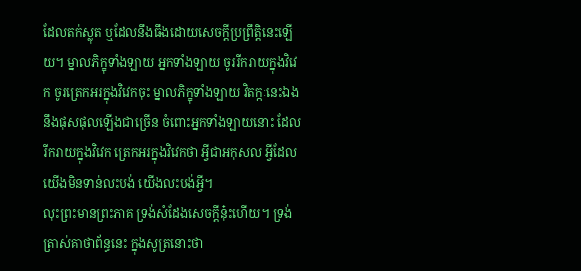ដែលតក់ស្លុត ឬដែលនឹងធឹងដោយសេចក្ដីប្រព្រឹត្តិនេះឡើយ។ ម្នាលភិក្ខុទាំងឡាយ អ្នកទាំងឡាយ ចូររីករាយក្នុងវិវេក ចូរត្រេកអរក្នុងវិវេកចុះ ម្នាលភិក្ខុទាំងឡាយ វិតក្កៈនេះឯង នឹងផុសផុលឡើងជាច្រើន ចំពោះអ្នកទាំងឡាយនោះ ដែលរីករាយក្នុងវិវេក ត្រេកអរក្នុងវិវេកថា អ្វីជាអកុសល អ្វីដែលយើងមិនទាន់លះបង់ យើងលះបង់អ្វី។
លុះព្រះមានព្រះភាគ ទ្រង់សំដែងសេចក្ដីនុ៎ះហើយ។ ទ្រង់ត្រាស់គាថាព័ន្ធនេះ ក្នុងសូត្រនោះថា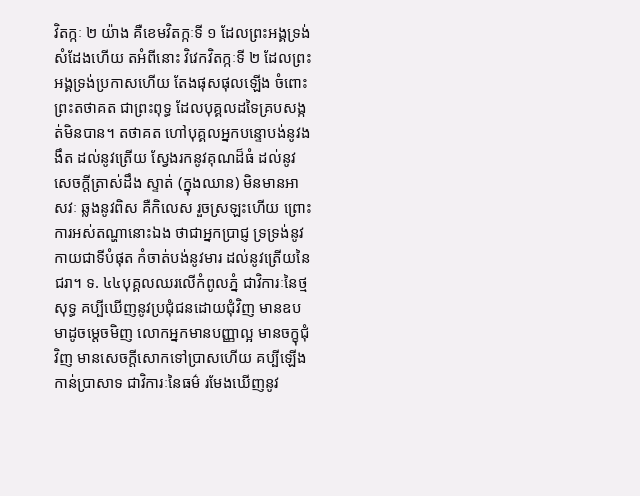វិតក្កៈ ២ យ៉ាង គឺខេមវិតក្កៈទី ១ ដែលព្រះអង្គទ្រង់សំដែងហើយ តអំពីនោះ វិវេកវិតក្កៈទី ២ ដែលព្រះអង្គទ្រង់ប្រកាសហើយ តែងផុសផុលឡើង ចំពោះព្រះតថាគត ជាព្រះពុទ្ធ ដែលបុគ្គលដទៃគ្របសង្កត់មិនបាន។ តថាគត ហៅបុគ្គលអ្នកបន្ទោបង់នូវងងឹត ដល់នូវត្រើយ ស្វែងរកនូវគុណដ៏ធំ ដល់នូវសេចក្ដីត្រាស់ដឹង ស្ទាត់ (ក្នុងឈាន) មិនមានអាសវៈ ឆ្លងនូវពិស គឺកិលេស រួចស្រឡះហើយ ព្រោះការអស់តណ្ហានោះឯង ថាជាអ្នកប្រាជ្ញ ទ្រទ្រង់នូវកាយជាទីបំផុត កំចាត់បង់នូវមារ ដល់នូវត្រើយនៃជរា។ ទ. ៤៤បុគ្គលឈរលើកំពូលភ្នំ ជាវិការៈនៃថ្មសុទ្ធ គប្បីឃើញនូវប្រជុំជនដោយជុំវិញ មានឧបមាដូចម្ដេចមិញ លោកអ្នកមានបញ្ញាល្អ មានចក្ខុជុំវិញ មានសេចក្ដីសោកទៅប្រាសហើយ គប្បីឡើងកាន់ប្រាសាទ ជាវិការៈនៃធម៌ រមែងឃើញនូវ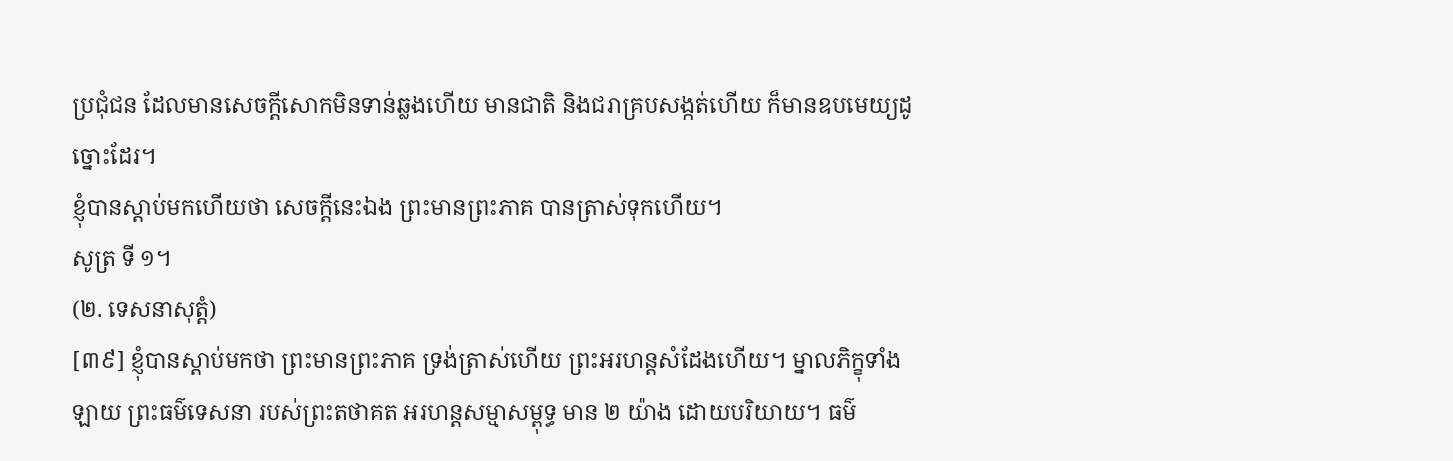ប្រជុំជន ដែលមានសេចក្ដីសោកមិនទាន់ឆ្លងហើយ មានជាតិ និងជរាគ្របសង្កត់ហើយ ក៏មានឧបមេយ្យដូច្នោះដែរ។
ខ្ញុំបានស្ដាប់មកហើយថា សេចក្ដីនេះឯង ព្រះមានព្រះភាគ បានត្រាស់ទុកហើយ។
សូត្រ ទី ១។
(២. ទេសនាសុត្តំ)
[៣៩] ខ្ញុំបានស្ដាប់មកថា ព្រះមានព្រះភាគ ទ្រង់ត្រាស់ហើយ ព្រះអរហន្តសំដែងហើយ។ ម្នាលភិក្ខុទាំងឡាយ ព្រះធម៌ទេសនា របស់ព្រះតថាគត អរហន្តសម្មាសម្ពុទ្ធ មាន ២ យ៉ាង ដោយបរិយាយ។ ធម៌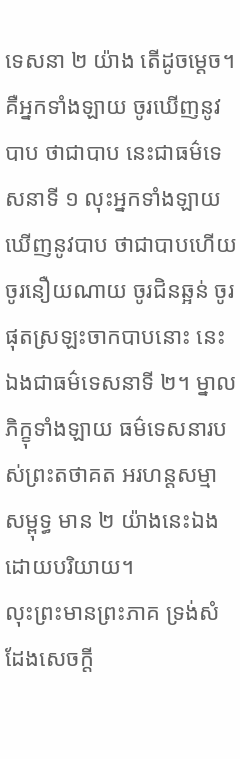ទេសនា ២ យ៉ាង តើដូចម្ដេច។ គឺអ្នកទាំងឡាយ ចូរឃើញនូវបាប ថាជាបាប នេះជាធម៌ទេសនាទី ១ លុះអ្នកទាំងឡាយ ឃើញនូវបាប ថាជាបាបហើយ ចូរនឿយណាយ ចូរជិនឆ្អន់ ចូរផុតស្រឡះចាកបាបនោះ នេះឯងជាធម៌ទេសនាទី ២។ ម្នាលភិក្ខុទាំងឡាយ ធម៌ទេសនារបស់ព្រះតថាគត អរហន្តសម្មាសម្ពុទ្ធ មាន ២ យ៉ាងនេះឯង ដោយបរិយាយ។
លុះព្រះមានព្រះភាគ ទ្រង់សំដែងសេចក្ដី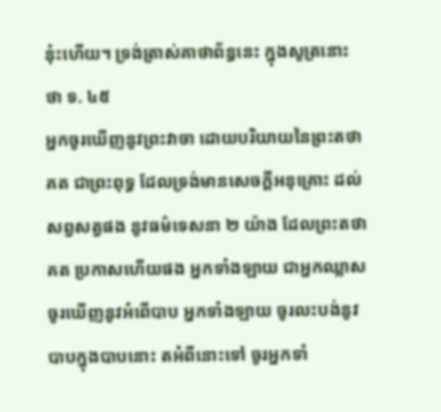នុ៎ះហើយ។ ទ្រង់ត្រាស់គាថាព័ន្ធនេះ ក្នុងសូត្រនោះថា ទ. ៤៥
អ្នកចូរឃើញនូវព្រះវាចា ដោយបរិយាយនៃព្រះតថាគត ជាព្រះពុទ្ធ ដែលទ្រង់មានសេចក្ដីអនុគ្រោះ ដល់សព្វសត្វផង នូវធម៌ទេសនា ២ យ៉ាង ដែលព្រះតថាគត ប្រកាសហើយផង អ្នកទាំងឡាយ ជាអ្នកឈ្លាស ចូរឃើញនូវអំពើបាប អ្នកទាំងឡាយ ចូរលះបង់នូវបាបក្នុងបាបនោះ តអំពីនោះទៅ ចូរអ្នកទាំ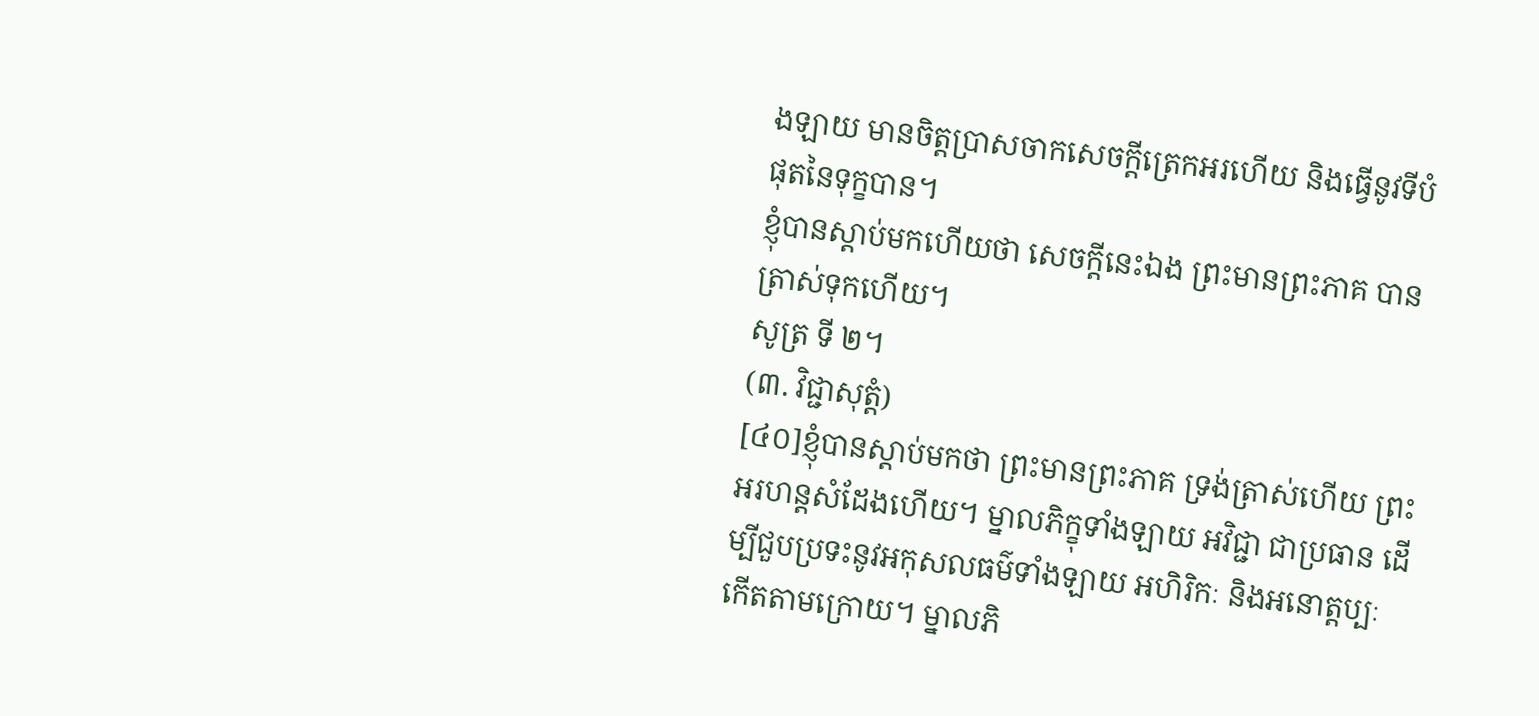ងឡាយ មានចិត្តប្រាសចាកសេចក្ដីត្រេកអរហើយ និងធ្វើនូវទីបំផុតនៃទុក្ខបាន។
ខ្ញុំបានស្ដាប់មកហើយថា សេចក្ដីនេះឯង ព្រះមានព្រះភាគ បានត្រាស់ទុកហើយ។
សូត្រ ទី ២។
(៣. វិជ្ជាសុត្តំ)
[៤០]ខ្ញុំបានស្ដាប់មកថា ព្រះមានព្រះភាគ ទ្រង់ត្រាស់ហើយ ព្រះអរហន្តសំដែងហើយ។ ម្នាលភិក្ខុទាំងឡាយ អវិជ្ជា ជាប្រធាន ដើម្បីជួបប្រទះនូវអកុសលធម៌ទាំងឡាយ អហិរិកៈ និងអនោត្តប្បៈ កើតតាមក្រោយ។ ម្នាលភិ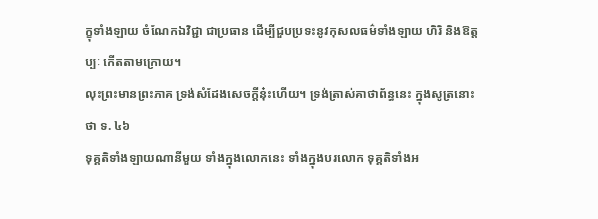ក្ខុទាំងឡាយ ចំណែកឯវិជ្ជា ជាប្រធាន ដើម្បីជួបប្រទះនូវកុសលធម៌ទាំងឡាយ ហិរិ និងឱត្តប្បៈ កើតតាមក្រោយ។
លុះព្រះមានព្រះភាគ ទ្រង់សំដែងសេចក្ដីនុ៎ះហើយ។ ទ្រង់ត្រាស់គាថាព័ន្ធនេះ ក្នុងសូត្រនោះថា ទ. ៤៦
ទុគ្គតិទាំងឡាយណានីមួយ ទាំងក្នុងលោកនេះ ទាំងក្នុងបរលោក ទុគ្គតិទាំងអ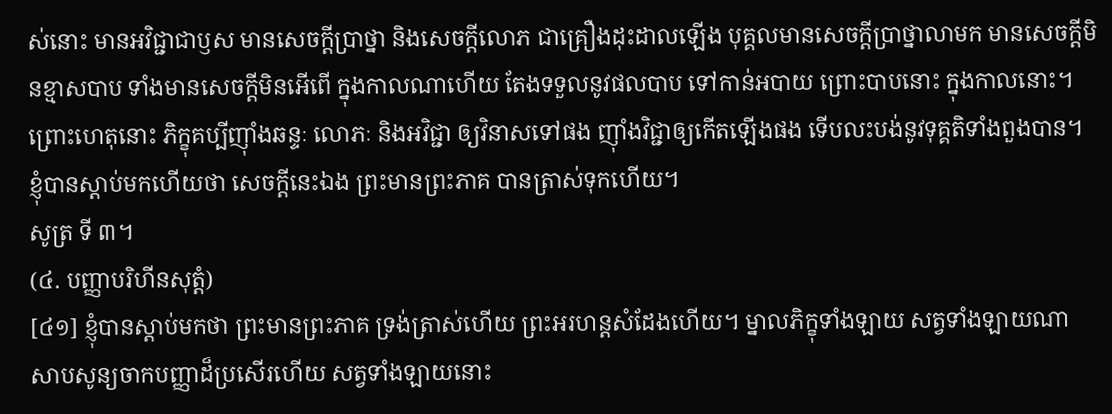ស់នោះ មានអវិជ្ជាជាឫស មានសេចក្ដីប្រាថ្នា និងសេចក្ដីលោភ ជាគ្រឿងដុះដាលឡើង បុគ្គលមានសេចក្ដីប្រាថ្នាលាមក មានសេចក្ដីមិនខ្មាសបាប ទាំងមានសេចក្ដីមិនអើពើ ក្នុងកាលណាហើយ តែងទទួលនូវផលបាប ទៅកាន់អបាយ ព្រោះបាបនោះ ក្នុងកាលនោះ។ ព្រោះហេតុនោះ ភិក្ខុគប្បីញុាំងឆន្ទៈ លោភៈ និងអវិជ្ជា ឲ្យវិនាសទៅផង ញុាំងវិជ្ជាឲ្យកើតឡើងផង ទើបលះបង់នូវទុគ្គតិទាំងពួងបាន។
ខ្ញុំបានស្ដាប់មកហើយថា សេចក្ដីនេះឯង ព្រះមានព្រះភាគ បានត្រាស់ទុកហើយ។
សូត្រ ទី ៣។
(៤. បញ្ញាបរិហីនសុត្តំ)
[៤១] ខ្ញុំបានស្ដាប់មកថា ព្រះមានព្រះភាគ ទ្រង់ត្រាស់ហើយ ព្រះអរហន្តសំដែងហើយ។ ម្នាលភិក្ខុទាំងឡាយ សត្វទាំងឡាយណា សាបសូន្យចាកបញ្ញាដ៏ប្រសើរហើយ សត្វទាំងឡាយនោះ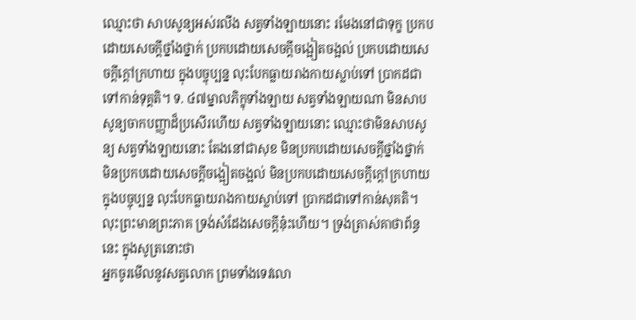ឈ្មោះថា សាបសូន្យអស់រលីង សត្វទាំងឡាយនោះ រមែងនៅជាទុក្ខ ប្រកបដោយសេចក្ដីថ្នាំងថ្នាក់ ប្រកបដោយសេចក្ដីចង្អៀតចង្អល់ ប្រកបដោយសេចក្ដីក្ដៅក្រហាយ ក្នុងបច្ចុប្បន្ន លុះបែកធ្លាយរាងកាយស្លាប់ទៅ ប្រាកដជាទៅកាន់ទុគ្គតិ។ ទ. ៤៧ម្នាលភិក្ខុទាំងឡាយ សត្វទាំងឡាយណា មិនសាបសូន្យចាកបញ្ញាដ៏ប្រសើរហើយ សត្វទាំងឡាយនោះ ឈ្មោះថាមិនសាបសូន្យ សត្វទាំងឡាយនោះ តែងនៅជាសុខ មិនប្រកបដោយសេចក្ដីថ្នាំងថ្នាក់ មិនប្រកបដោយសេចក្ដីចង្អៀតចង្អល់ មិនប្រកបដោយសេចក្ដីក្ដៅក្រហាយ ក្នុងបច្ចុប្បន្ន លុះបែកធ្លាយរាងកាយស្លាប់ទៅ ប្រាកដជាទៅកាន់សុគតិ។
លុះព្រះមានព្រះភាគ ទ្រង់សំដែងសេចក្ដីនុ៎ះហើយ។ ទ្រង់ត្រាស់គាថាព័ន្ធនេះ ក្នុងសូត្រនោះថា
អ្នកចូរមើលនូវសត្វលោក ព្រមទាំងទេវលោ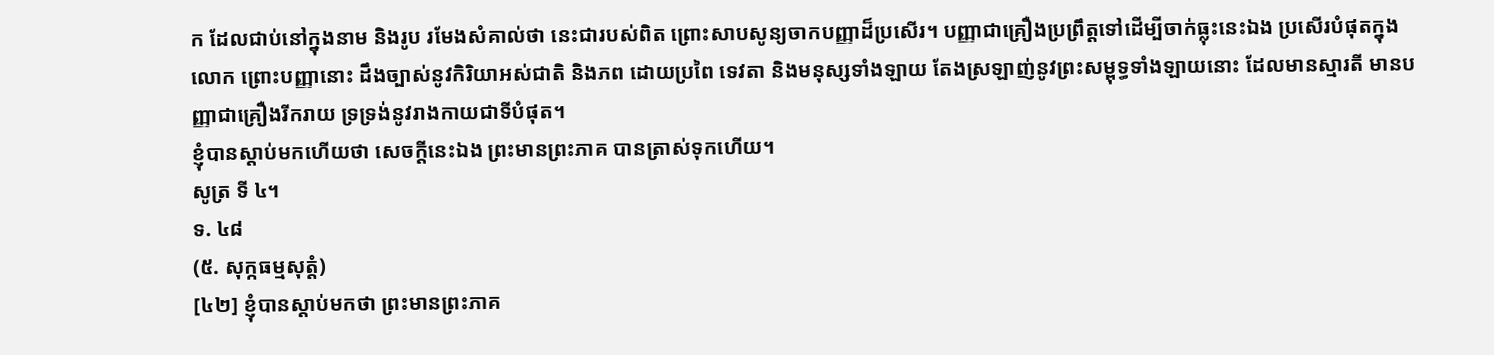ក ដែលជាប់នៅក្នុងនាម និងរូប រមែងសំគាល់ថា នេះជារបស់ពិត ព្រោះសាបសូន្យចាកបញ្ញាដ៏ប្រសើរ។ បញ្ញាជាគ្រឿងប្រព្រឹត្តទៅដើម្បីចាក់ធ្លុះនេះឯង ប្រសើរបំផុតក្នុងលោក ព្រោះបញ្ញានោះ ដឹងច្បាស់នូវកិរិយាអស់ជាតិ និងភព ដោយប្រពៃ ទេវតា និងមនុស្សទាំងឡាយ តែងស្រឡាញ់នូវព្រះសម្ពុទ្ធទាំងឡាយនោះ ដែលមានស្មារតី មានបញ្ញាជាគ្រឿងរីករាយ ទ្រទ្រង់នូវរាងកាយជាទីបំផុត។
ខ្ញុំបានស្ដាប់មកហើយថា សេចក្ដីនេះឯង ព្រះមានព្រះភាគ បានត្រាស់ទុកហើយ។
សូត្រ ទី ៤។
ទ. ៤៨
(៥. សុក្កធម្មសុត្តំ)
[៤២] ខ្ញុំបានស្ដាប់មកថា ព្រះមានព្រះភាគ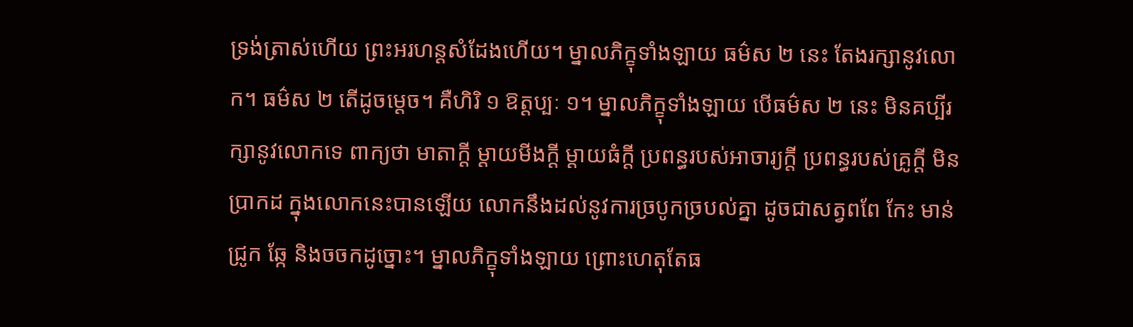ទ្រង់ត្រាស់ហើយ ព្រះអរហន្តសំដែងហើយ។ ម្នាលភិក្ខុទាំងឡាយ ធម៌ស ២ នេះ តែងរក្សានូវលោក។ ធម៌ស ២ តើដូចម្ដេច។ គឺហិរិ ១ ឱត្តប្បៈ ១។ ម្នាលភិក្ខុទាំងឡាយ បើធម៌ស ២ នេះ មិនគប្បីរក្សានូវលោកទេ ពាក្យថា មាតាក្ដី ម្ដាយមីងក្ដី ម្ដាយធំក្ដី ប្រពន្ធរបស់អាចារ្យក្ដី ប្រពន្ធរបស់គ្រូក្ដី មិនប្រាកដ ក្នុងលោកនេះបានឡើយ លោកនឹងដល់នូវការច្របូកច្របល់គ្នា ដូចជាសត្វពពែ កែះ មាន់ ជ្រូក ឆ្កែ និងចចកដូច្នោះ។ ម្នាលភិក្ខុទាំងឡាយ ព្រោះហេតុតែធ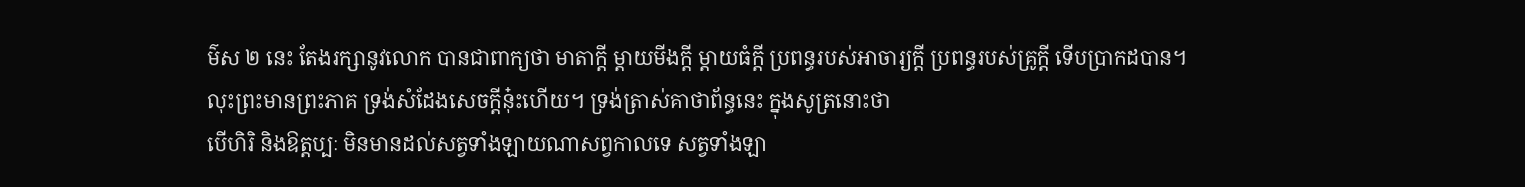ម៌ស ២ នេះ តែងរក្សានូវលោក បានជាពាក្យថា មាតាក្ដី ម្ដាយមីងក្ដី ម្ដាយធំក្ដី ប្រពន្ធរបស់អាចារ្យក្ដី ប្រពន្ធរបស់គ្រូក្ដី ទើបប្រាកដបាន។
លុះព្រះមានព្រះភាគ ទ្រង់សំដែងសេចក្ដីនុ៎ះហើយ។ ទ្រង់ត្រាស់គាថាព័ន្ធនេះ ក្នុងសូត្រនោះថា
បើហិរិ និងឱត្តប្បៈ មិនមានដល់សត្វទាំងឡាយណាសព្វកាលទេ សត្វទាំងឡា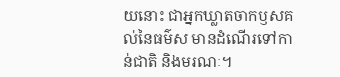យនោះ ជាអ្នកឃ្លាតចាកឫសគល់នៃធម៌ស មានដំណើរទៅកាន់ជាតិ និងមរណៈ។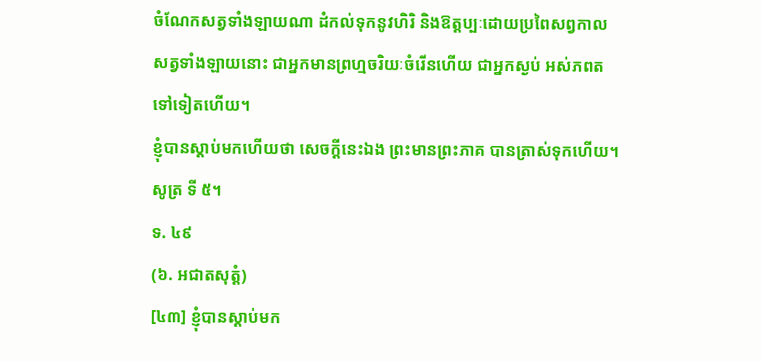ចំណែកសត្វទាំងឡាយណា ដំកល់ទុកនូវហិរិ និងឱត្តប្បៈដោយប្រពៃសព្វកាល សត្វទាំងឡាយនោះ ជាអ្នកមានព្រហ្មចរិយៈចំរើនហើយ ជាអ្នកស្ងប់ អស់ភពតទៅទៀតហើយ។
ខ្ញុំបានស្ដាប់មកហើយថា សេចក្ដីនេះឯង ព្រះមានព្រះភាគ បានត្រាស់ទុកហើយ។
សូត្រ ទី ៥។
ទ. ៤៩
(៦. អជាតសុត្តំ)
[៤៣] ខ្ញុំបានស្ដាប់មក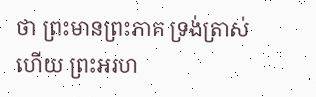ថា ព្រះមានព្រះភាគ ទ្រង់ត្រាស់ហើយ ព្រះអរហ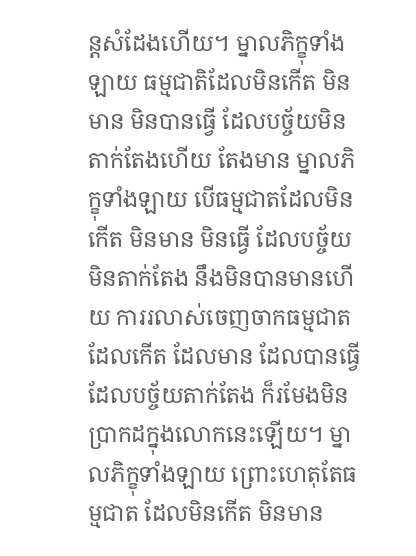ន្តសំដែងហើយ។ ម្នាលភិក្ខុទាំងឡាយ ធម្មជាតិដែលមិនកើត មិនមាន មិនបានធ្វើ ដែលបច្ច័យមិនតាក់តែងហើយ តែងមាន ម្នាលភិក្ខុទាំងឡាយ បើធម្មជាតដែលមិនកើត មិនមាន មិនធ្វើ ដែលបច្ច័យមិនតាក់តែង នឹងមិនបានមានហើយ ការរលាស់ចេញចាកធម្មជាត ដែលកើត ដែលមាន ដែលបានធ្វើ ដែលបច្ច័យតាក់តែង ក៏រមែងមិនប្រាកដក្នុងលោកនេះឡើយ។ ម្នាលភិក្ខុទាំងឡាយ ព្រោះហេតុតែធម្មជាត ដែលមិនកើត មិនមាន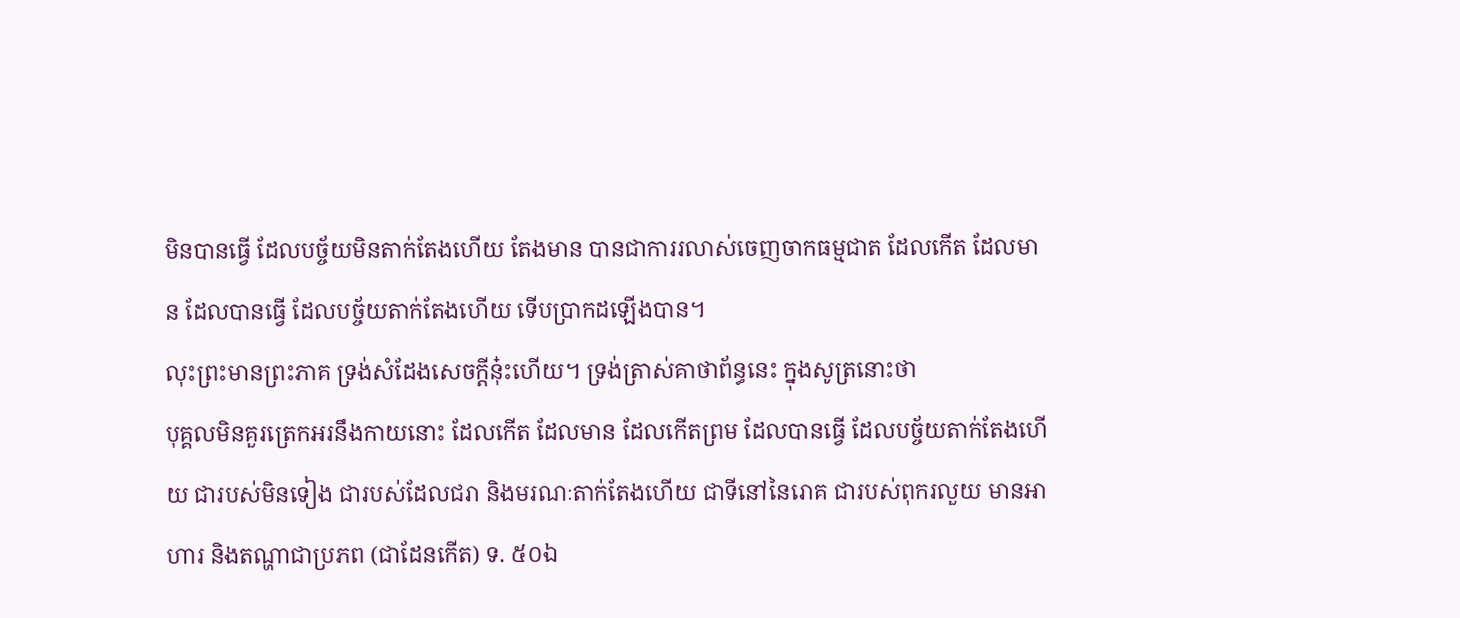មិនបានធ្វើ ដែលបច្ច័យមិនតាក់តែងហើយ តែងមាន បានជាការរលាស់ចេញចាកធម្មជាត ដែលកើត ដែលមាន ដែលបានធ្វើ ដែលបច្ច័យតាក់តែងហើយ ទើបប្រាកដឡើងបាន។
លុះព្រះមានព្រះភាគ ទ្រង់សំដែងសេចក្ដីនុ៎ះហើយ។ ទ្រង់ត្រាស់គាថាព័ន្ធនេះ ក្នុងសូត្រនោះថា
បុគ្គលមិនគួរត្រេកអរនឹងកាយនោះ ដែលកើត ដែលមាន ដែលកើតព្រម ដែលបានធ្វើ ដែលបច្ច័យតាក់តែងហើយ ជារបស់មិនទៀង ជារបស់ដែលជរា និងមរណៈតាក់តែងហើយ ជាទីនៅនៃរោគ ជារបស់ពុករលួយ មានអាហារ និងតណ្ហាជាប្រភព (ជាដែនកើត) ទ. ៥០ឯ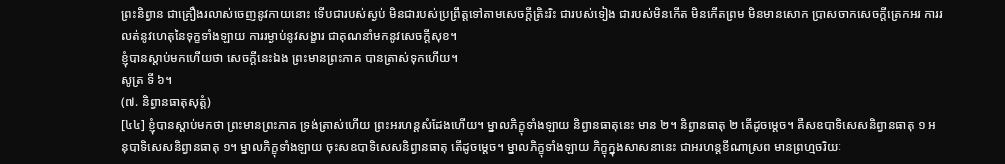ព្រះនិព្វាន ជាគ្រឿងរលាស់ចេញនូវកាយនោះ ទើបជារបស់ស្ងប់ មិនជារបស់ប្រព្រឹត្តទៅតាមសេចក្ដីត្រិះរិះ ជារបស់ទៀង ជារបស់មិនកើត មិនកើតព្រម មិនមានសោក ប្រាសចាកសេចក្ដីត្រេកអរ ការរលត់នូវហេតុនៃទុក្ខទាំងឡាយ ការរម្ងាប់នូវសង្ខារ ជាគុណនាំមកនូវសេចក្ដីសុខ។
ខ្ញុំបានស្ដាប់មកហើយថា សេចក្ដីនេះឯង ព្រះមានព្រះភាគ បានត្រាស់ទុកហើយ។
សូត្រ ទី ៦។
(៧. និព្វានធាតុសុត្តំ)
[៤៤] ខ្ញុំបានស្ដាប់មកថា ព្រះមានព្រះភាគ ទ្រង់ត្រាស់ហើយ ព្រះអរហន្តសំដែងហើយ។ ម្នាលភិក្ខុទាំងឡាយ និព្វានធាតុនេះ មាន ២។ និព្វានធាតុ ២ តើដូចម្ដេច។ គឺសឧបាទិសេសនិព្វានធាតុ ១ អនុបាទិសេសនិព្វានធាតុ ១។ ម្នាលភិក្ខុទាំងឡាយ ចុះសឧបាទិសេសនិព្វានធាតុ តើដូចម្ដេច។ ម្នាលភិក្ខុទាំងឡាយ ភិក្ខុក្នុងសាសនានេះ ជាអរហន្តខីណាស្រព មានព្រហ្មចរិយៈ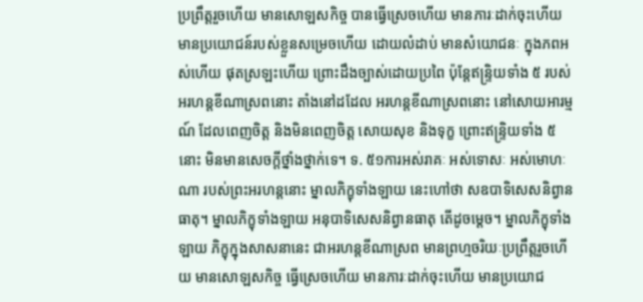ប្រព្រឹត្តរួចហើយ មានសោឡសកិច្ច បានធ្វើស្រេចហើយ មានភារៈដាក់ចុះហើយ មានប្រយោជន៍របស់ខ្លួនសម្រេចហើយ ដោយលំដាប់ មានសំយោជនៈ ក្នុងភពអស់ហើយ ផុតស្រឡះហើយ ព្រោះដឹងច្បាស់ដោយប្រពៃ ប៉ុន្តែឥន្ទ្រិយទាំង ៥ របស់អរហន្តខីណាស្រពនោះ តាំងនៅដដែល អរហន្តខីណាស្រពនោះ នៅសោយអារម្មណ៍ ដែលពេញចិត្ត និងមិនពេញចិត្ត សោយសុខ និងទុក្ខ ព្រោះឥន្ទ្រិយទាំង ៥ នោះ មិនមានសេចក្ដីថ្នាំងថ្នាក់ទេ។ ទ. ៥១ការអស់រាគៈ អស់ទោសៈ អស់មោហៈណា របស់ព្រះអរហន្តនោះ ម្នាលភិក្ខុទាំងឡាយ នេះហៅថា សឧបាទិសេសនិព្វានធាតុ។ ម្នាលភិក្ខុទាំងឡាយ អនុបាទិសេសនិព្វានធាតុ តើដូចម្ដេច។ ម្នាលភិក្ខុទាំងឡាយ ភិក្ខុក្នុងសាសនានេះ ជាអរហន្តខីណាស្រព មានព្រហ្មចរិយៈប្រព្រឹត្តរួចហើយ មានសោឡសកិច្ច ធ្វើស្រេចហើយ មានភារៈដាក់ចុះហើយ មានប្រយោជ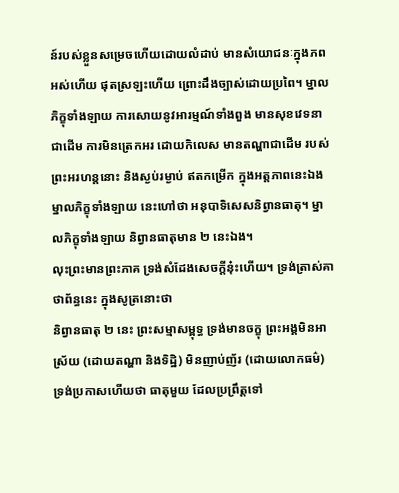ន៍របស់ខ្លួនសម្រេចហើយដោយលំដាប់ មានសំយោជនៈក្នុងភពអស់ហើយ ផុតស្រឡះហើយ ព្រោះដឹងច្បាស់ដោយប្រពៃ។ ម្នាលភិក្ខុទាំងឡាយ ការសោយនូវអារម្មណ៍ទាំងពួង មានសុខវេទនាជាដើម ការមិនត្រេកអរ ដោយកិលេស មានតណ្ហាជាដើម របស់ព្រះអរហន្តនោះ និងស្ងប់រម្ងាប់ ឥតកម្រើក ក្នុងអត្តភាពនេះឯង ម្នាលភិក្ខុទាំងឡាយ នេះហៅថា អនុបាទិសេសនិព្វានធាតុ។ ម្នាលភិក្ខុទាំងឡាយ និព្វានធាតុមាន ២ នេះឯង។
លុះព្រះមានព្រះភាគ ទ្រង់សំដែងសេចក្ដីនុ៎ះហើយ។ ទ្រង់ត្រាស់គាថាព័ន្ធនេះ ក្នុងសូត្រនោះថា
និព្វានធាតុ ២ នេះ ព្រះសម្មាសម្ពុទ្ធ ទ្រង់មានចក្ខុ ព្រះអង្គមិនអាស្រ័យ (ដោយតណ្ហា និងទិដ្ឋិ) មិនញាប់ញ័រ (ដោយលោកធម៌) ទ្រង់ប្រកាសហើយថា ធាតុមួយ ដែលប្រព្រឹត្តទៅ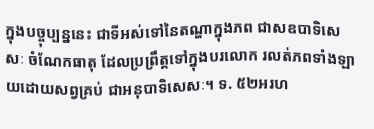ក្នុងបច្ចុប្បន្ននេះ ជាទីអស់ទៅនៃតណ្ហាក្នុងភព ជាសឧបាទិសេសៈ ចំណែកធាតុ ដែលប្រព្រឹត្តទៅក្នុងបរលោក រលត់ភពទាំងឡាយដោយសព្វគ្រប់ ជាអនុបាទិសេសៈ។ ទ. ៥២អរហ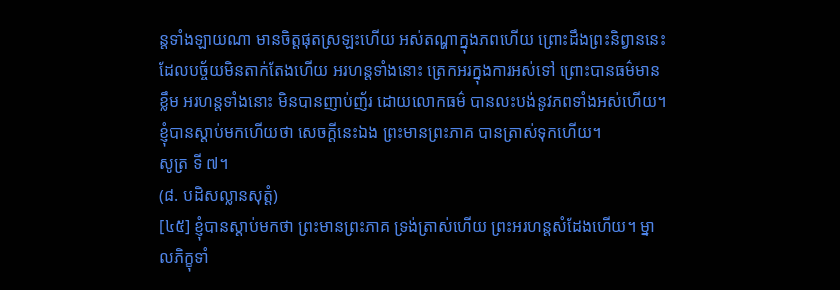ន្តទាំងឡាយណា មានចិត្តផុតស្រឡះហើយ អស់តណ្ហាក្នុងភពហើយ ព្រោះដឹងព្រះនិព្វាននេះ ដែលបច្ច័យមិនតាក់តែងហើយ អរហន្តទាំងនោះ ត្រេកអរក្នុងការអស់ទៅ ព្រោះបានធម៌មានខ្លឹម អរហន្តទាំងនោះ មិនបានញាប់ញ័រ ដោយលោកធម៌ បានលះបង់នូវភពទាំងអស់ហើយ។
ខ្ញុំបានស្ដាប់មកហើយថា សេចក្ដីនេះឯង ព្រះមានព្រះភាគ បានត្រាស់ទុកហើយ។
សូត្រ ទី ៧។
(៨. បដិសល្លានសុត្តំ)
[៤៥] ខ្ញុំបានស្ដាប់មកថា ព្រះមានព្រះភាគ ទ្រង់ត្រាស់ហើយ ព្រះអរហន្តសំដែងហើយ។ ម្នាលភិក្ខុទាំ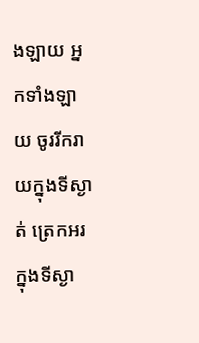ងឡាយ អ្នកទាំងឡាយ ចូររីករាយក្នុងទីស្ងាត់ ត្រេកអរក្នុងទីស្ងា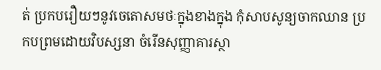ត់ ប្រកបរឿយៗនូវចេតោសមថៈក្នុងខាងក្នុង កុំសាបសូន្យចាកឈាន ប្រកបព្រមដោយវិបស្សនា ចំរើនសុញ្ញាគារស្ថា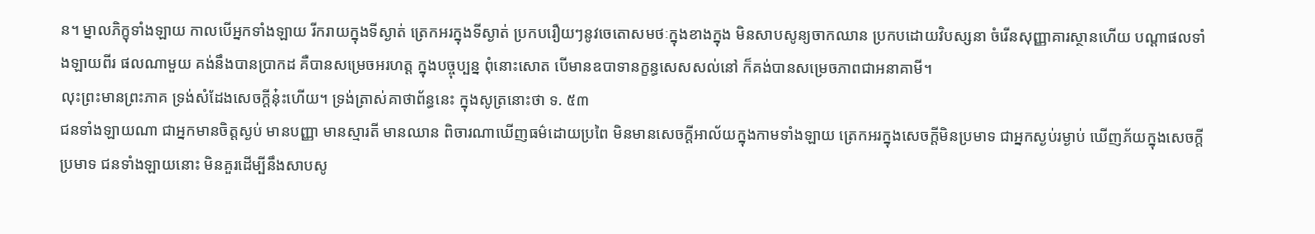ន។ ម្នាលភិក្ខុទាំងឡាយ កាលបើអ្នកទាំងឡាយ រីករាយក្នុងទីស្ងាត់ ត្រេកអរក្នុងទីស្ងាត់ ប្រកបរឿយៗនូវចេតោសមថៈក្នុងខាងក្នុង មិនសាបសូន្យចាកឈាន ប្រកបដោយវិបស្សនា ចំរើនសុញ្ញាគារស្ថានហើយ បណ្ដាផលទាំងឡាយពីរ ផលណាមួយ គង់នឹងបានប្រាកដ គឺបានសម្រេចអរហត្ត ក្នុងបច្ចុប្បន្ន ពុំនោះសោត បើមានឧបាទានក្ខន្ធសេសសល់នៅ ក៏គង់បានសម្រេចភាពជាអនាគាមី។
លុះព្រះមានព្រះភាគ ទ្រង់សំដែងសេចក្ដីនុ៎ះហើយ។ ទ្រង់ត្រាស់គាថាព័ន្ធនេះ ក្នុងសូត្រនោះថា ទ. ៥៣
ជនទាំងឡាយណា ជាអ្នកមានចិត្តស្ងប់ មានបញ្ញា មានស្មារតី មានឈាន ពិចារណាឃើញធម៌ដោយប្រពៃ មិនមានសេចក្ដីអាល័យក្នុងកាមទាំងឡាយ ត្រេកអរក្នុងសេចក្ដីមិនប្រមាទ ជាអ្នកស្ងប់រម្ងាប់ ឃើញភ័យក្នុងសេចក្ដីប្រមាទ ជនទាំងឡាយនោះ មិនគួរដើម្បីនឹងសាបសូ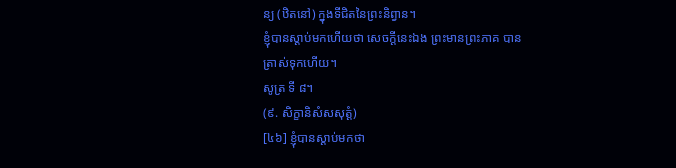ន្យ (ឋិតនៅ) ក្នុងទីជិតនៃព្រះនិព្វាន។
ខ្ញុំបានស្ដាប់មកហើយថា សេចក្ដីនេះឯង ព្រះមានព្រះភាគ បានត្រាស់ទុកហើយ។
សូត្រ ទី ៨។
(៩. សិក្ខានិសំសសុត្តំ)
[៤៦] ខ្ញុំបានស្ដាប់មកថា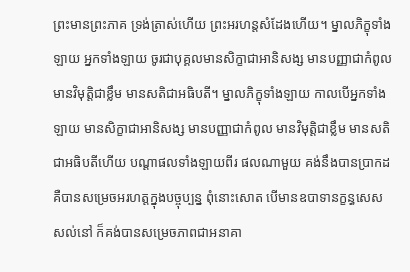ព្រះមានព្រះភាគ ទ្រង់ត្រាស់ហើយ ព្រះអរហន្តសំដែងហើយ។ ម្នាលភិក្ខុទាំងឡាយ អ្នកទាំងឡាយ ចូរជាបុគ្គលមានសិក្ខាជាអានិសង្ស មានបញ្ញាជាកំពូល មានវិមុត្តិជាខ្លឹម មានសតិជាអធិបតី។ ម្នាលភិក្ខុទាំងឡាយ កាលបើអ្នកទាំងឡាយ មានសិក្ខាជាអានិសង្ស មានបញ្ញាជាកំពូល មានវិមុត្តិជាខ្លឹម មានសតិ ជាអធិបតីហើយ បណ្ដាផលទាំងឡាយពីរ ផលណាមួយ គង់នឹងបានប្រាកដ គឺបានសម្រេចអរហត្តក្នុងបច្ចុប្បន្ន ពុំនោះសោត បើមានឧបាទានក្ខន្ធសេសសល់នៅ ក៏គង់បានសម្រេចភាពជាអនាគា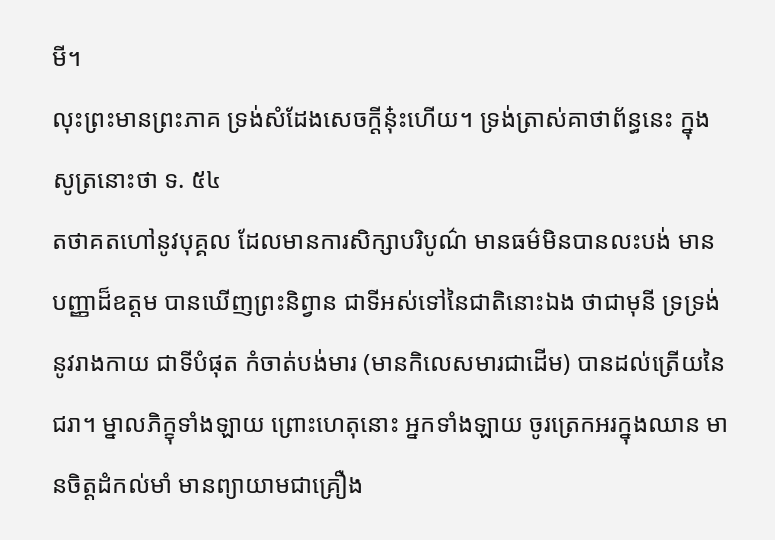មី។
លុះព្រះមានព្រះភាគ ទ្រង់សំដែងសេចក្ដីនុ៎ះហើយ។ ទ្រង់ត្រាស់គាថាព័ន្ធនេះ ក្នុងសូត្រនោះថា ទ. ៥៤
តថាគតហៅនូវបុគ្គល ដែលមានការសិក្សាបរិបូណ៌ មានធម៌មិនបានលះបង់ មានបញ្ញាដ៏ឧត្តម បានឃើញព្រះនិព្វាន ជាទីអស់ទៅនៃជាតិនោះឯង ថាជាមុនី ទ្រទ្រង់នូវរាងកាយ ជាទីបំផុត កំចាត់បង់មារ (មានកិលេសមារជាដើម) បានដល់ត្រើយនៃជរា។ ម្នាលភិក្ខុទាំងឡាយ ព្រោះហេតុនោះ អ្នកទាំងឡាយ ចូរត្រេកអរក្នុងឈាន មានចិត្តដំកល់មាំ មានព្យាយាមជាគ្រឿង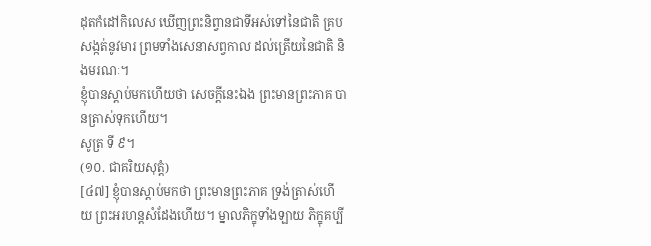ដុតកំដៅកិលេស ឃើញព្រះនិព្វានជាទីអស់ទៅនៃជាតិ គ្របសង្កត់នូវមារ ព្រមទាំងសេនាសព្វកាល ដល់ត្រើយនៃជាតិ និងមរណៈ។
ខ្ញុំបានស្ដាប់មកហើយថា សេចក្ដីនេះឯង ព្រះមានព្រះភាគ បានត្រាស់ទុកហើយ។
សូត្រ ទី ៩។
(១០. ជាគរិយសុត្តំ)
[៤៧] ខ្ញុំបានស្ដាប់មកថា ព្រះមានព្រះភាគ ទ្រង់ត្រាស់ហើយ ព្រះអរហន្តសំដែងហើយ។ ម្នាលភិក្ខុទាំងឡាយ ភិក្ខុគប្បី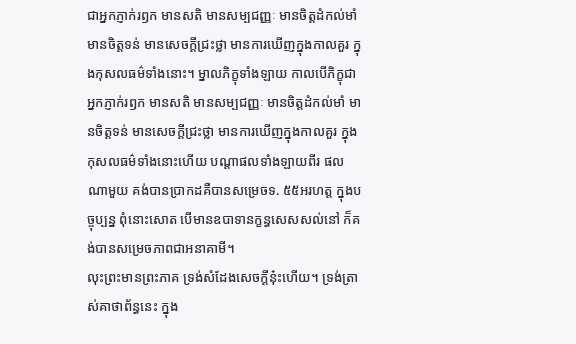ជាអ្នកភ្ញាក់រឭក មានសតិ មានសម្បជញ្ញៈ មានចិត្តដំកល់មាំ មានចិត្តទន់ មានសេចក្ដីជ្រះថ្លា មានការឃើញក្នុងកាលគួរ ក្នុងកុសលធម៌ទាំងនោះ។ ម្នាលភិក្ខុទាំងឡាយ កាលបើភិក្ខុជាអ្នកភ្ញាក់រឭក មានសតិ មានសម្បជញ្ញៈ មានចិត្តដំកល់មាំ មានចិត្តទន់ មានសេចក្ដីជ្រះថ្លា មានការឃើញក្នុងកាលគួរ ក្នុងកុសលធម៌ទាំងនោះហើយ បណ្ដាផលទាំងឡាយពីរ ផលណាមួយ គង់បានប្រាកដគឺបានសម្រេចទ. ៥៥អរហត្ត ក្នុងបច្ចុប្បន្ន ពុំនោះសោត បើមានឧបាទានក្ខន្ធសេសសល់នៅ ក៏គង់បានសម្រេចភាពជាអនាគាមី។
លុះព្រះមានព្រះភាគ ទ្រង់សំដែងសេចក្ដីនុ៎ះហើយ។ ទ្រង់ត្រាស់គាថាព័ន្ធនេះ ក្នុង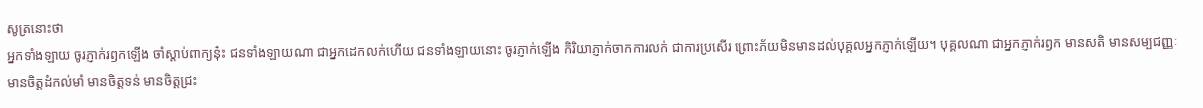សូត្រនោះថា
អ្នកទាំងឡាយ ចូរភ្ញាក់រឭកឡើង ចាំស្ដាប់ពាក្យនុ៎ះ ជនទាំងឡាយណា ជាអ្នកដេកលក់ហើយ ជនទាំងឡាយនោះ ចូរភ្ញាក់ឡើង កិរិយាភ្ញាក់ចាកការលក់ ជាការប្រសើរ ព្រោះភ័យមិនមានដល់បុគ្គលអ្នកភ្ញាក់ឡើយ។ បុគ្គលណា ជាអ្នកភ្ញាក់រឭក មានសតិ មានសម្បជញ្ញៈ មានចិត្តដំកល់មាំ មានចិត្តទន់ មានចិត្តជ្រះ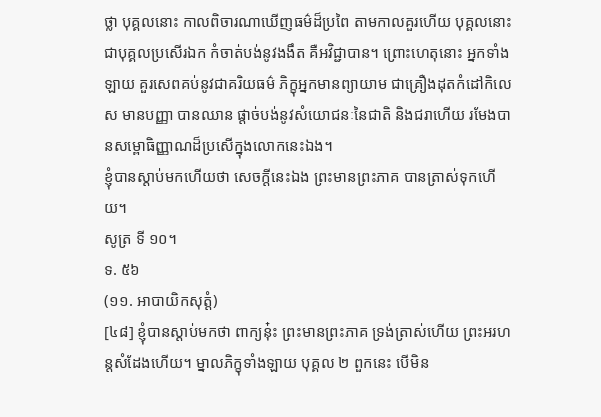ថ្លា បុគ្គលនោះ កាលពិចារណាឃើញធម៌ដ៏ប្រពៃ តាមកាលគួរហើយ បុគ្គលនោះ ជាបុគ្គលប្រសើរឯក កំចាត់បង់នូវងងឹត គឺអវិជ្ជាបាន។ ព្រោះហេតុនោះ អ្នកទាំងឡាយ គួរសេពគប់នូវជាគរិយធម៌ ភិក្ខុអ្នកមានព្យាយាម ជាគ្រឿងដុតកំដៅកិលេស មានបញ្ញា បានឈាន ផ្ដាច់បង់នូវសំយោជនៈនៃជាតិ និងជរាហើយ រមែងបានសម្ពោធិញ្ញាណដ៏ប្រសើក្នុងលោកនេះឯង។
ខ្ញុំបានស្ដាប់មកហើយថា សេចក្ដីនេះឯង ព្រះមានព្រះភាគ បានត្រាស់ទុកហើយ។
សូត្រ ទី ១០។
ទ. ៥៦
(១១. អាបាយិកសុត្តំ)
[៤៨] ខ្ញុំបានស្ដាប់មកថា ពាក្យនុ៎ះ ព្រះមានព្រះភាគ ទ្រង់ត្រាស់ហើយ ព្រះអរហន្តសំដែងហើយ។ ម្នាលភិក្ខុទាំងឡាយ បុគ្គល ២ ពួកនេះ បើមិន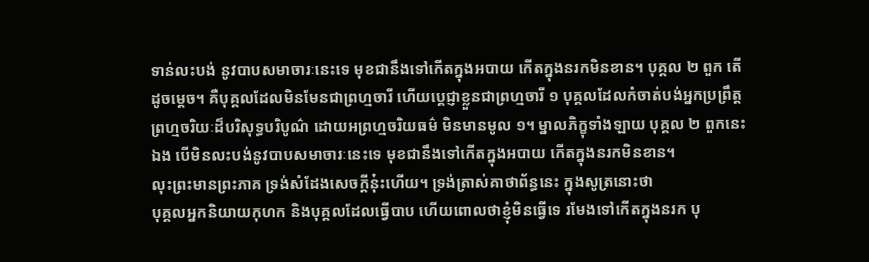ទាន់លះបង់ នូវបាបសមាចារៈនេះទេ មុខជានឹងទៅកើតក្នុងអបាយ កើតក្នុងនរកមិនខាន។ បុគ្គល ២ ពួក តើដូចម្ដេច។ គឺបុគ្គលដែលមិនមែនជាព្រហ្មចារី ហើយប្ដេជ្ញាខ្លួនជាព្រហ្មចារី ១ បុគ្គលដែលកំចាត់បង់អ្នកប្រព្រឹត្តព្រហ្មចរិយៈដ៏បរិសុទ្ធបរិបូណ៌ ដោយអព្រហ្មចរិយធម៌ មិនមានមូល ១។ ម្នាលភិក្ខុទាំងឡាយ បុគ្គល ២ ពួកនេះឯង បើមិនលះបង់នូវបាបសមាចារៈនេះទេ មុខជានឹងទៅកើតក្នុងអបាយ កើតក្នុងនរកមិនខាន។
លុះព្រះមានព្រះភាគ ទ្រង់សំដែងសេចក្ដីនុ៎ះហើយ។ ទ្រង់ត្រាស់គាថាព័ន្ធនេះ ក្នុងសូត្រនោះថា
បុគ្គលអ្នកនិយាយកុហក និងបុគ្គលដែលធ្វើបាប ហើយពោលថាខ្ញុំមិនធ្វើទេ រមែងទៅកើតក្នុងនរក បុ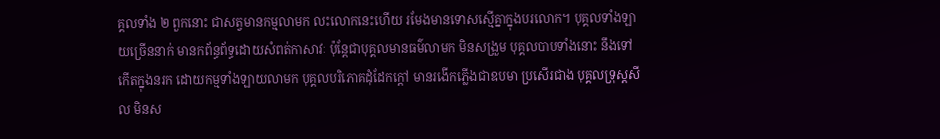គ្គលទាំង ២ ពួកនោះ ជាសត្វមានកម្មលាមក លះលោកនេះហើយ រមែងមានទោសស្មើគ្នាក្នុងបរលោក។ បុគ្គលទាំងឡាយច្រើននាក់ មានកព័ន្ធព័ទ្ធដោយសំពត់កាសាវៈ ប៉ុន្តែជាបុគ្គលមានធម៌លាមក មិនសង្រួម បុគ្គលបាបទាំងនោះ នឹងទៅកើតក្នុងនរក ដោយកម្មទាំងឡាយលាមក បុគ្គលបរិភោគដុំដែកក្ដៅ មានរងើកភ្លើងជាឧបមា ប្រសើរជាង បុគ្គលទ្រុស្ដសីល មិនស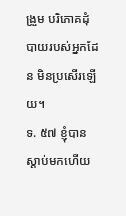ង្រួម បរិភោគដុំបាយរបស់អ្នកដែន មិនប្រសើរឡើយ។
ទ. ៥៧ ខ្ញុំបានស្ដាប់មកហើយ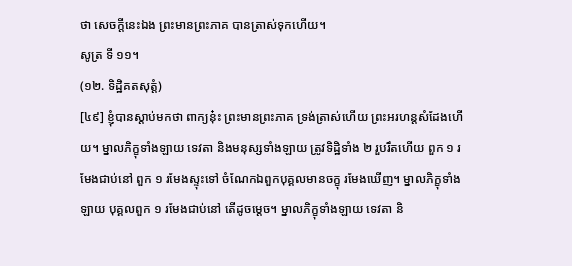ថា សេចក្ដីនេះឯង ព្រះមានព្រះភាគ បានត្រាស់ទុកហើយ។
សូត្រ ទី ១១។
(១២. ទិដ្ឋិគតសុត្តំ)
[៤៩] ខ្ញុំបានស្ដាប់មកថា ពាក្យនុ៎ះ ព្រះមានព្រះភាគ ទ្រង់ត្រាស់ហើយ ព្រះអរហន្តសំដែងហើយ។ ម្នាលភិក្ខុទាំងឡាយ ទេវតា និងមនុស្សទាំងឡាយ ត្រូវទិដ្ឋិទាំង ២ រួបរឹតហើយ ពួក ១ រមែងជាប់នៅ ពួក ១ រមែងស្ទុះទៅ ចំណែកឯពួកបុគ្គលមានចក្ខុ រមែងឃើញ។ ម្នាលភិក្ខុទាំងឡាយ បុគ្គលពួក ១ រមែងជាប់នៅ តើដូចម្ដេច។ ម្នាលភិក្ខុទាំងឡាយ ទេវតា និ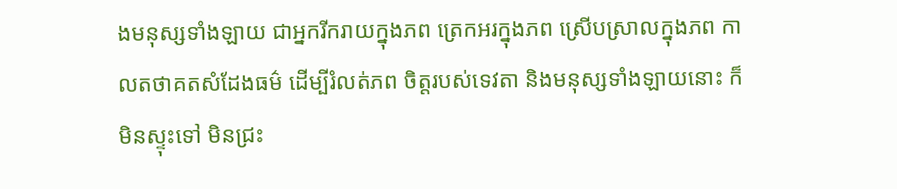ងមនុស្សទាំងឡាយ ជាអ្នករីករាយក្នុងភព ត្រេកអរក្នុងភព ស្រើបស្រាលក្នុងភព កាលតថាគតសំដែងធម៌ ដើម្បីរំលត់ភព ចិត្តរបស់ទេវតា និងមនុស្សទាំងឡាយនោះ ក៏មិនស្ទុះទៅ មិនជ្រះ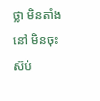ថ្លា មិនតាំងនៅ មិនចុះស៊ប់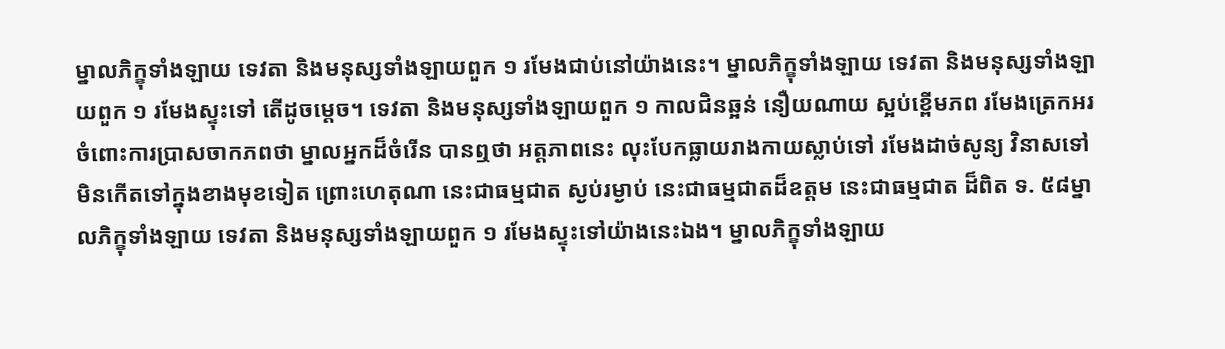ម្នាលភិក្ខុទាំងឡាយ ទេវតា និងមនុស្សទាំងឡាយពួក ១ រមែងជាប់នៅយ៉ាងនេះ។ ម្នាលភិក្ខុទាំងឡាយ ទេវតា និងមនុស្សទាំងឡាយពួក ១ រមែងស្ទុះទៅ តើដូចម្ដេច។ ទេវតា និងមនុស្សទាំងឡាយពួក ១ កាលជិនឆ្អន់ នឿយណាយ ស្អប់ខ្ពើមភព រមែងត្រេកអរចំពោះការប្រាសចាកភពថា ម្នាលអ្នកដ៏ចំរើន បានឮថា អត្តភាពនេះ លុះបែកធ្លាយរាងកាយស្លាប់ទៅ រមែងដាច់សូន្យ វិនាសទៅ មិនកើតទៅក្នុងខាងមុខទៀត ព្រោះហេតុណា នេះជាធម្មជាត ស្ងប់រម្ងាប់ នេះជាធម្មជាតដ៏ឧត្តម នេះជាធម្មជាត ដ៏ពិត ទ. ៥៨ម្នាលភិក្ខុទាំងឡាយ ទេវតា និងមនុស្សទាំងឡាយពួក ១ រមែងស្ទុះទៅយ៉ាងនេះឯង។ ម្នាលភិក្ខុទាំងឡាយ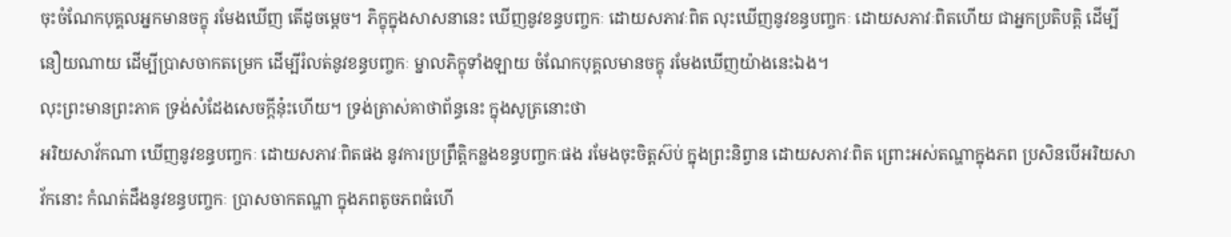ចុះចំណែកបុគ្គលអ្នកមានចក្ខុ រមែងឃើញ តើដូចម្ដេច។ ភិក្ខុក្នុងសាសនានេះ ឃើញនូវខន្ធបញ្ចកៈ ដោយសភាវៈពិត លុះឃើញនូវខន្ធបញ្ចកៈ ដោយសភាវៈពិតហើយ ជាអ្នកប្រតិបត្តិ ដើម្បីនឿយណាយ ដើម្បីប្រាសចាកតម្រេក ដើម្បីរំលត់នូវខន្ធបញ្ចកៈ ម្នាលភិក្ខុទាំងឡាយ ចំណែកបុគ្គលមានចក្ខុ រមែងឃើញយ៉ាងនេះឯង។
លុះព្រះមានព្រះភាគ ទ្រង់សំដែងសេចក្ដីនុ៎ះហើយ។ ទ្រង់ត្រាស់គាថាព័ន្ធនេះ ក្នុងសូត្រនោះថា
អរិយសាវ័កណា ឃើញនូវខន្ធបញ្ចកៈ ដោយសភាវៈពិតផង នូវការប្រព្រឹត្តិកន្លងខន្ធបញ្ចកៈផង រមែងចុះចិត្តស៊ប់ ក្នុងព្រះនិព្វាន ដោយសភាវៈពិត ព្រោះអស់តណ្ហាក្នុងភព ប្រសិនបើអរិយសាវ័កនោះ កំណត់ដឹងនូវខន្ធបញ្ចកៈ ប្រាសចាកតណ្ហា ក្នុងភពតូចភពធំហើ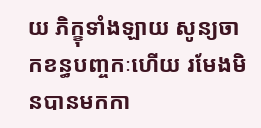យ ភិក្ខុទាំងឡាយ សូន្យចាកខន្ធបញ្ចកៈហើយ រមែងមិនបានមកកា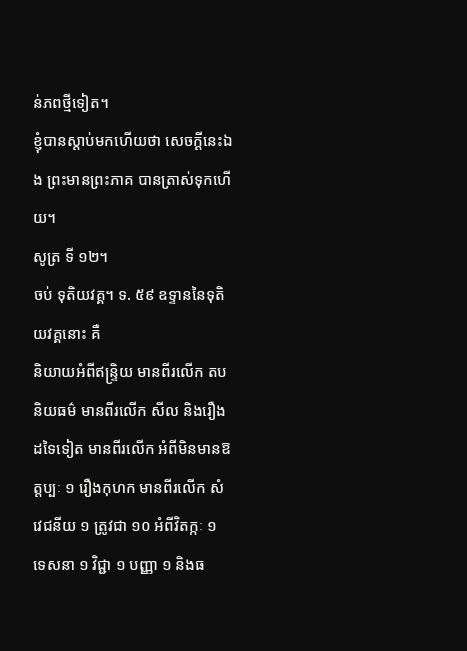ន់ភពថ្មីទៀត។
ខ្ញុំបានស្ដាប់មកហើយថា សេចក្ដីនេះឯង ព្រះមានព្រះភាគ បានត្រាស់ទុកហើយ។
សូត្រ ទី ១២។
ចប់ ទុតិយវគ្គ។ ទ. ៥៩ ឧទ្ទាននៃទុតិយវគ្គនោះ គឺ
និយាយអំពីឥន្ទ្រិយ មានពីរលើក តបនិយធម៌ មានពីរលើក សីល និងរឿងដទៃទៀត មានពីរលើក អំពីមិនមានឱត្តប្បៈ ១ រឿងកុហក មានពីរលើក សំវេជនីយ ១ ត្រូវជា ១០ អំពីវិតក្កៈ ១ ទេសនា ១ វិជ្ជា ១ បញ្ញា ១ និងធ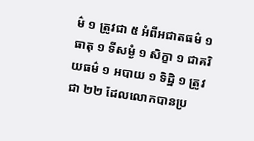ម៌ ១ ត្រូវជា ៥ អំពីអជាតធម៌ ១ ធាតុ ១ ទីសម្ងំ ១ សិក្ខា ១ ជាគរិយធម៌ ១ អបាយ ១ ទិដ្ឋិ ១ ត្រូវជា ២២ ដែលលោកបានប្រ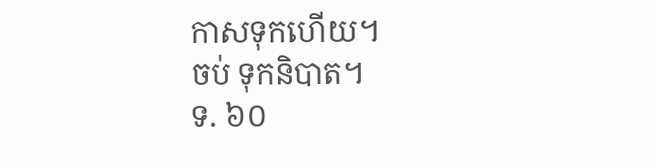កាសទុកហើយ។
ចប់ ទុកនិបាត។
ទ. ៦០